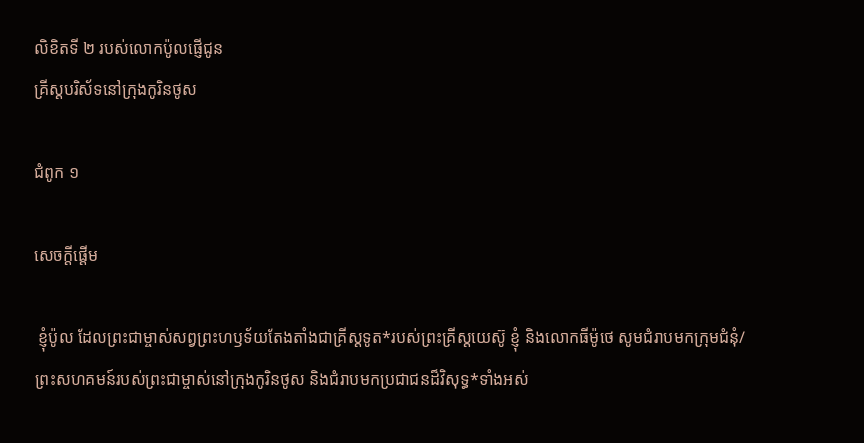លិខិតទី ២ របស់លោកប៉ូលផ្ញើជូន
គ្រីស្ដបរិស័ទនៅក្រុងកូរិនថូស

ជំពូក ១

សេចក្ដីផ្ដើម

 ខ្ញុំប៉ូល ដែលព្រះជាម្ចាស់សព្វព្រះហឫទ័យតែងតាំងជាគ្រីស្ដទូត*របស់ព្រះគ្រីស្ដយេស៊ូ ខ្ញុំ និងលោកធីម៉ូថេ សូមជំរាបមកក្រុមជំនុំ/ព្រះសហគមន៍របស់ព្រះជាម្ចាស់នៅក្រុងកូរិនថូស និងជំរាបមកប្រជាជនដ៏វិសុទ្ធ*ទាំងអស់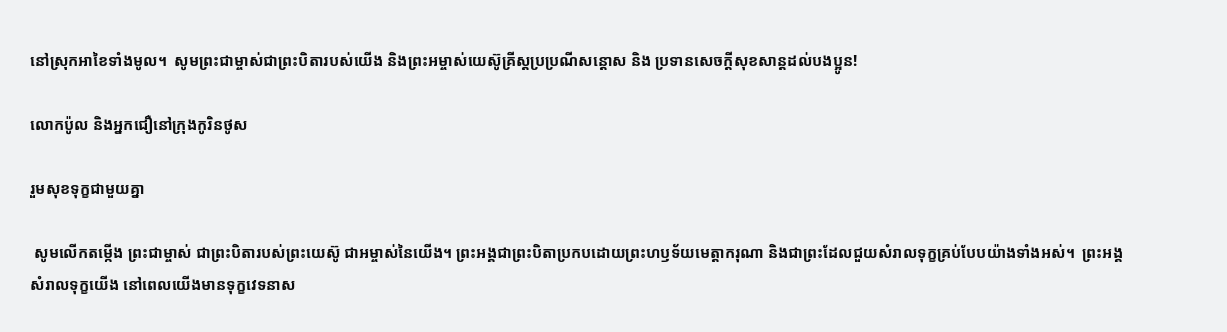នៅស្រុកអាខៃទាំងមូល។  សូមព្រះជាម្ចាស់ជាព្រះបិតារបស់យើង និងព្រះអម្ចាស់យេស៊ូគ្រីស្ដប្រប្រណីសន្ដោស និង ប្រទានសេចក្ដីសុខសាន្តដល់បងប្អូន!

លោកប៉ូល និងអ្នកជឿនៅក្រុងកូរិនថូស

រួមសុខទុក្ខជាមួយគ្នា

 សូមលើកតម្កើង ព្រះជាម្ចាស់ ជាព្រះបិតារបស់ព្រះយេស៊ូ ជាអម្ចាស់នៃយើង។ ព្រះអង្គជាព្រះបិតាប្រកបដោយព្រះហឫទ័យមេត្តាករុណា និងជាព្រះដែលជួយសំរាលទុក្ខគ្រប់បែបយ៉ាងទាំងអស់។  ព្រះអង្គសំរាលទុក្ខយើង នៅពេលយើងមានទុក្ខវេទនាស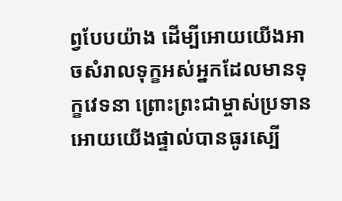ព្វបែបយ៉ាង ដើម្បីអោយយើងអាចសំរាលទុក្ខអស់អ្នកដែលមានទុក្ខវេទនា ព្រោះព្រះជាម្ចាស់ប្រទានអោយយើងផ្ទាល់បានធូរស្បើ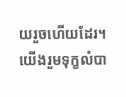យរួចហើយដែរ។  យើងរួមទុក្ខលំបា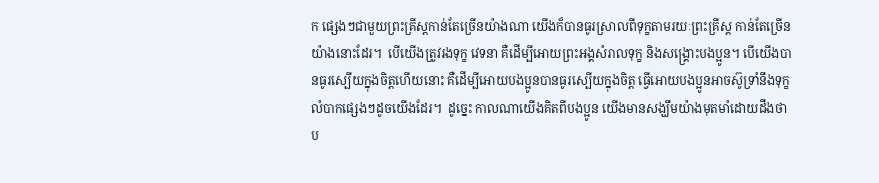ក ផ្សេងៗជាមួយព្រះគ្រីស្ដកាន់តែច្រើនយ៉ាងណា យើងក៏បានធូរស្រាលពីទុក្ខតាមរយៈព្រះគ្រីស្ដ កាន់តែច្រើនយ៉ាងនោះដែរ។  បើយើងត្រូវរងទុក្ខ វេទនា គឺដើម្បីអោយព្រះអង្គសំរាលទុក្ខ និងសង្គ្រោះបងប្អូន។ បើយើងបានធូរស្បើយក្នុងចិត្តហើយនោះ គឺដើម្បីអោយបងប្អូនបានធូរស្បើយក្នុងចិត្ត ធ្វើអោយបងប្អូនអាចស៊ូទ្រាំនឹងទុក្ខលំបាកផ្សេងៗដូចយើងដែរ។  ដូច្នេះ កាលណាយើងគិតពីបងប្អូន យើងមានសង្ឃឹមយ៉ាងមុតមាំដោយដឹងថា ប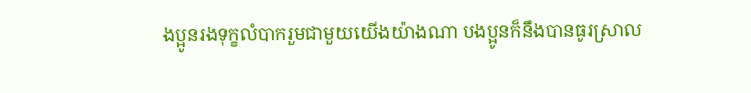ងប្អូនរងទុក្ខលំបាករួមជាមួយយើងយ៉ាងណា បងប្អូនក៏នឹងបានធូរស្រាល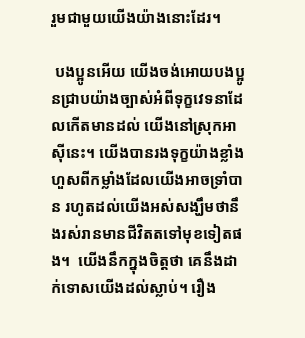រួមជាមួយយើងយ៉ាងនោះដែរ។

 បងប្អូនអើយ យើងចង់អោយបងប្អូនជ្រាបយ៉ាងច្បាស់អំពីទុក្ខវេទនាដែលកើតមានដល់ យើងនៅស្រុកអាស៊ីនេះ។ យើងបានរងទុក្ខយ៉ាងខ្លាំង ហួសពីកម្លាំងដែលយើងអាចទ្រាំបាន រហូតដល់យើងអស់សង្ឃឹមថានឹងរស់រានមានជីវិតតទៅមុខទៀតផង។  យើងនឹកក្នុងចិត្តថា គេនឹងដាក់ទោសយើងដល់ស្លាប់។ រឿង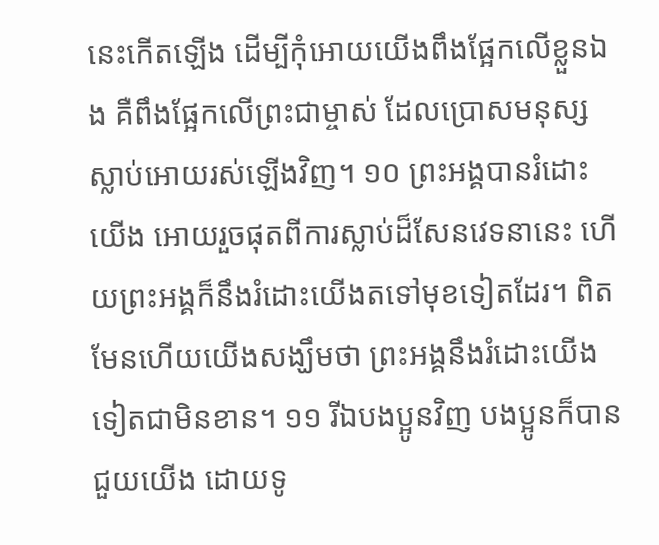នេះកើតឡើង ដើម្បីកុំអោយយើងពឹងផ្អែកលើខ្លួនឯង គឺពឹងផ្អែកលើព្រះជាម្ចាស់ ដែលប្រោសមនុស្សស្លាប់អោយរស់ឡើងវិញ។ ១០ ព្រះអង្គបានរំដោះយើង អោយរួចផុតពីការស្លាប់ដ៏សែនវេទនានេះ ហើយព្រះអង្គក៏នឹងរំដោះយើងតទៅមុខទៀតដែរ។ ពិតមែនហើយយើងសង្ឃឹមថា ព្រះអង្គនឹងរំដោះយើងទៀតជាមិនខាន។ ១១ រីឯបងប្អូនវិញ បងប្អូនក៏បានជួយយើង ដោយទូ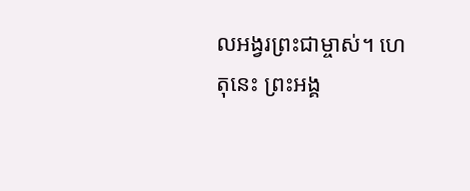លអង្វរព្រះជាម្ចាស់។ ហេតុនេះ ព្រះអង្គ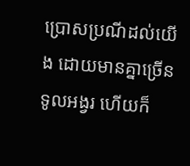ប្រោសប្រណីដល់យើង ដោយមានគ្នាច្រើនទូលអង្វរ ហើយក៏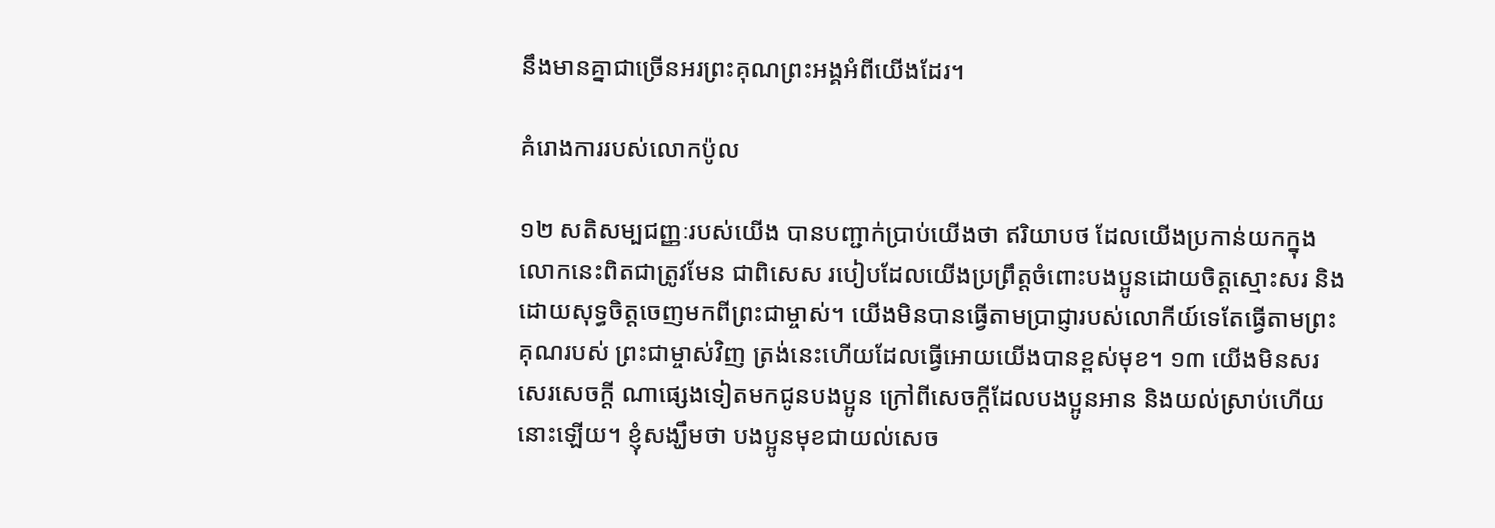នឹងមានគ្នាជាច្រើនអរព្រះគុណព្រះអង្គអំពីយើងដែរ។

គំរោងការរបស់លោកប៉ូល

១២ សតិសម្បជញ្ញៈរបស់យើង បានបញ្ជាក់ប្រាប់យើងថា ឥរិយាបថ ដែលយើងប្រកាន់យកក្នុងលោកនេះពិតជាត្រូវមែន ជាពិសេស របៀបដែលយើងប្រព្រឹត្តចំពោះបងប្អូនដោយចិត្តស្មោះសរ និងដោយសុទ្ធចិត្តចេញមកពីព្រះជាម្ចាស់។ យើងមិនបានធ្វើតាមប្រាជ្ញារបស់លោកីយ៍ទេតែធ្វើតាមព្រះគុណរបស់ ព្រះជាម្ចាស់វិញ ត្រង់នេះហើយដែលធ្វើអោយយើងបានខ្ពស់មុខ។ ១៣ យើងមិនសរសេរសេចក្ដី ណាផ្សេងទៀតមកជូនបងប្អូន ក្រៅពីសេចក្ដីដែលបងប្អូនអាន និងយល់ស្រាប់ហើយនោះឡើយ។ ខ្ញុំសង្ឃឹមថា បងប្អូនមុខជាយល់សេច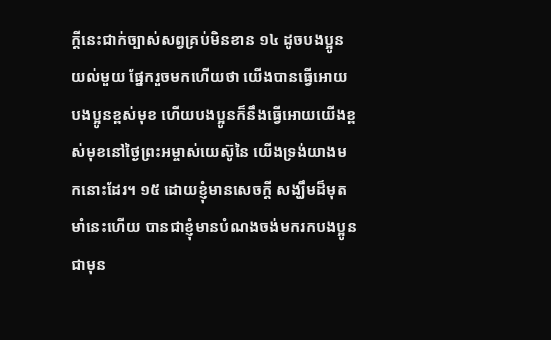ក្ដីនេះជាក់ច្បាស់សព្វគ្រប់មិនខាន ១៤ ដូចបងប្អូនយល់មួយ ផ្នែករួចមកហើយថា យើងបានធ្វើអោយបងប្អូនខ្ពស់មុខ ហើយបងប្អូនក៏នឹងធ្វើអោយយើងខ្ពស់មុខនៅថ្ងៃព្រះអម្ចាស់យេស៊ូនៃ យើងទ្រង់យាងមកនោះដែរ។ ១៥ ដោយខ្ញុំមានសេចក្ដី សង្ឃឹមដ៏មុតមាំនេះហើយ បានជាខ្ញុំមានបំណងចង់មករកបងប្អូនជាមុន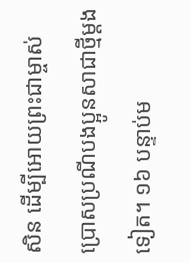សិន ដើម្បីអោយព្រះជាម្ចាស់ប្រោសប្រណីបងប្អូនសាជាថ្មីម្ដងទៀត។ ១៦ បន្ទាប់ម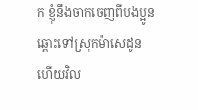ក ខ្ញុំនឹងចាកចេញពីបងប្អូនឆ្ពោះទៅស្រុកម៉ាសេដូន ហើយវិល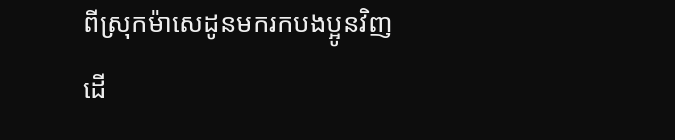ពីស្រុកម៉ាសេដូនមករកបងប្អូនវិញ ដើ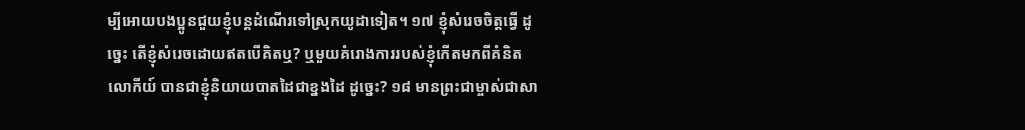ម្បីអោយបងប្អូនជួយខ្ញុំបន្តដំណើរទៅស្រុកយូដាទៀត។ ១៧ ខ្ញុំសំរេចចិត្តធ្វើ ដូច្នេះ តើខ្ញុំសំរេចដោយឥតបើគិតឬ? ឬមួយគំរោងការរបស់ខ្ញុំកើតមកពីគំនិតលោកីយ៍ បានជាខ្ញុំនិយាយបាតដៃជាខ្នងដៃ ដូច្នេះ? ១៨ មានព្រះជាម្ចាស់ជាសា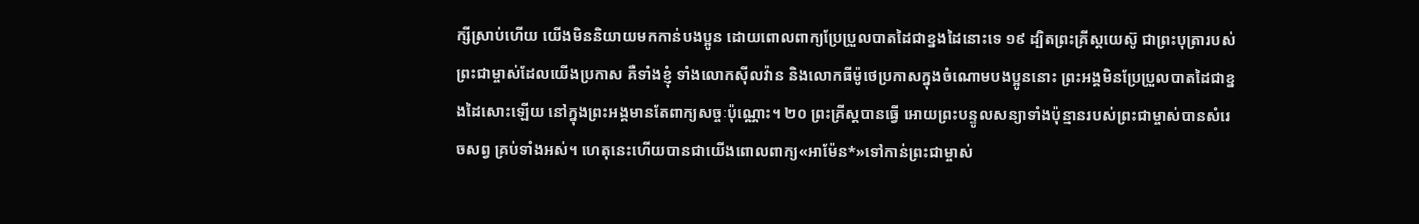ក្សីស្រាប់ហើយ យើងមិននិយាយមកកាន់បងប្អូន ដោយពោលពាក្យប្រែប្រួលបាតដៃជាខ្នងដៃនោះទេ ១៩ ដ្បិតព្រះគ្រីស្ដយេស៊ូ ជាព្រះបុត្រារបស់ព្រះជាម្ចាស់ដែលយើងប្រកាស គឺទាំងខ្ញុំ ទាំងលោកស៊ីលវ៉ាន និងលោកធីម៉ូថេប្រកាសក្នុងចំណោមបងប្អូននោះ ព្រះអង្គមិនប្រែប្រួលបាតដៃជាខ្នងដៃសោះឡើយ នៅក្នុងព្រះអង្គមានតែពាក្យសច្ចៈប៉ុណ្ណោះ។ ២០ ព្រះគ្រីស្ដបានធ្វើ អោយព្រះបន្ទូលសន្យាទាំងប៉ុន្មានរបស់ព្រះជាម្ចាស់បានសំរេចសព្វ គ្រប់ទាំងអស់។ ហេតុនេះហើយបានជាយើងពោលពាក្យ«អាម៉ែន*»ទៅកាន់ព្រះជាម្ចាស់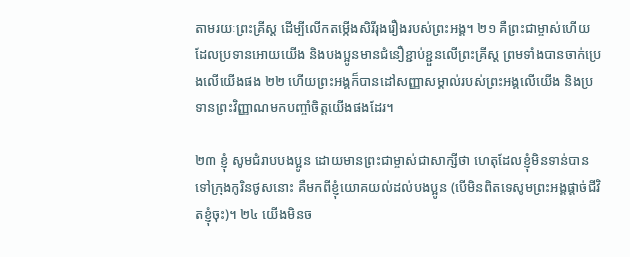តាមរយៈព្រះគ្រីស្ដ ដើម្បីលើកតម្កើងសិរីរុងរឿងរបស់ព្រះអង្គ។ ២១ គឺព្រះជាម្ចាស់ហើយ ដែលប្រទានអោយយើង និងបងប្អូនមានជំនឿខ្ជាប់ខ្ជួនលើព្រះគ្រីស្ដ ព្រមទាំងបានចាក់ប្រេងលើយើងផង ២២ ហើយព្រះអង្គក៏បានដៅសញ្ញាសម្គាល់របស់ព្រះអង្គលើយើង និងប្រទានព្រះវិញ្ញាណមកបញ្ចាំចិត្តយើងផងដែរ។

២៣ ខ្ញុំ សូមជំរាបបងប្អូន ដោយមានព្រះជាម្ចាស់ជាសាក្សីថា ហេតុដែលខ្ញុំមិនទាន់បានទៅក្រុងកូរិនថូសនោះ គឺមកពីខ្ញុំយោគយល់ដល់បងប្អូន (បើមិនពិតទេសូមព្រះអង្គផ្ដាច់ជីវិតខ្ញុំចុះ)។ ២៤ យើងមិនច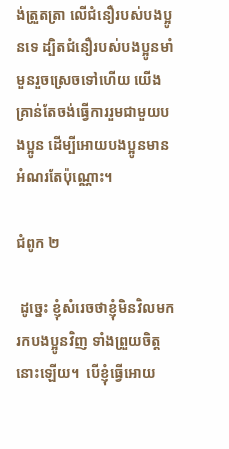ង់ត្រួតត្រា លើជំនឿរបស់បងប្អូនទេ ដ្បិតជំនឿរបស់បងប្អូនមាំមួនរួចស្រេចទៅហើយ យើងគ្រាន់តែចង់ធ្វើការរួមជាមួយបងប្អូន ដើម្បីអោយបងប្អូនមានអំណរតែប៉ុណ្ណោះ។

ជំពូក ២

 ដូច្នេះ ខ្ញុំសំរេចថាខ្ញុំមិនវិលមករកបងប្អូនវិញ ទាំងព្រួយចិត្តនោះឡើយ។  បើខ្ញុំធ្វើអោយ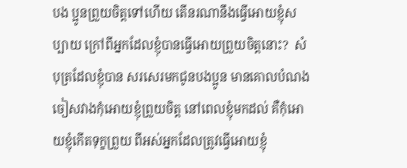បង ប្អូនព្រួយចិត្តទៅហើយ តើនរណានឹងធ្វើអោយខ្ញុំសប្បាយ ក្រៅពីអ្នកដែលខ្ញុំបានធ្វើអោយព្រួយចិត្តនោះ?  សំបុត្រដែលខ្ញុំបាន សរសេរមកជូនបងប្អូន មានគោលបំណងចៀសវាងកុំអោយខ្ញុំព្រួយចិត្ត នៅពេលខ្ញុំមកដល់ គឺកុំអោយខ្ញុំកើតទុក្ខព្រួយ ពីអស់អ្នកដែលត្រូវធ្វើអោយខ្ញុំ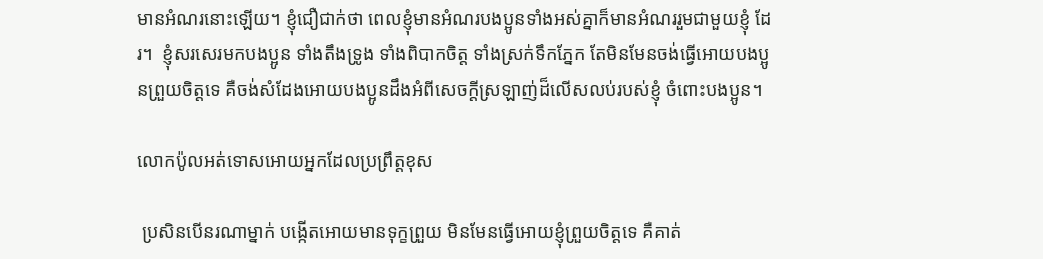មានអំណរនោះឡើយ។ ខ្ញុំជឿជាក់ថា ពេលខ្ញុំមានអំណរបងប្អូនទាំងអស់គ្នាក៏មានអំណររួមជាមួយខ្ញុំ ដែរ។  ខ្ញុំសរសេរមកបងប្អូន ទាំងតឹងទ្រូង ទាំងពិបាកចិត្ត ទាំងស្រក់ទឹកភ្នែក តែមិនមែនចង់ធ្វើអោយបងប្អូនព្រួយចិត្តទេ គឺចង់សំដែងអោយបងប្អូនដឹងអំពីសេចក្ដីស្រឡាញ់ដ៏លើសលប់របស់ខ្ញុំ ចំពោះបងប្អូន។

លោកប៉ូលអត់ទោសអោយអ្នកដែលប្រព្រឹត្តខុស

 ប្រសិនបើនរណាម្នាក់ បង្កើតអោយមានទុក្ខព្រួយ មិនមែនធ្វើអោយខ្ញុំព្រួយចិត្តទេ គឺគាត់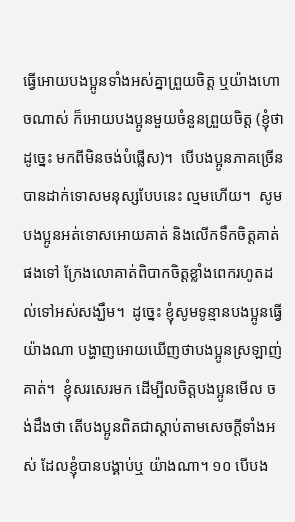ធ្វើអោយបងប្អូនទាំងអស់គ្នាព្រួយចិត្ត ឬយ៉ាងហោចណាស់ ក៏អោយបងប្អូនមួយចំនួនព្រួយចិត្ត (ខ្ញុំថាដូច្នេះ មកពីមិនចង់បំផ្លើស)។  បើបងប្អូនភាគច្រើនបានដាក់ទោសមនុស្សបែបនេះ ល្មមហើយ។  សូមបងប្អូនអត់ទោសអោយគាត់ និងលើកទឹកចិត្តគាត់ផងទៅ ក្រែងលោគាត់ពិបាកចិត្តខ្លាំងពេករហូតដល់ទៅអស់សង្ឃឹម។  ដូច្នេះ ខ្ញុំសូមទូន្មានបងប្អូនធ្វើយ៉ាងណា បង្ហាញអោយឃើញថាបងប្អូនស្រឡាញ់គាត់។  ខ្ញុំសរសេរមក ដើម្បីលចិត្តបងប្អូនមើល ចង់ដឹងថា តើបងប្អូនពិតជាស្ដាប់តាមសេចក្ដីទាំងអស់ ដែលខ្ញុំបានបង្គាប់ឬ យ៉ាងណា។ ១០ បើបង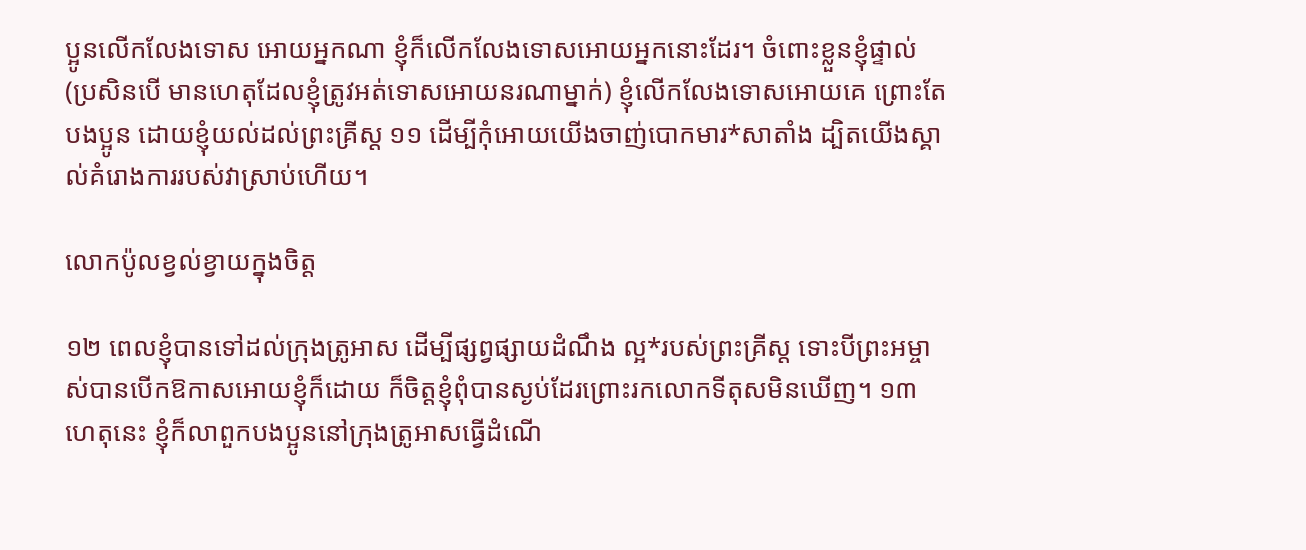ប្អូនលើកលែងទោស អោយអ្នកណា ខ្ញុំក៏លើកលែងទោសអោយអ្នកនោះដែរ។ ចំពោះខ្លួនខ្ញុំផ្ទាល់ (ប្រសិនបើ មានហេតុដែលខ្ញុំត្រូវអត់ទោសអោយនរណាម្នាក់) ខ្ញុំលើកលែងទោសអោយគេ ព្រោះតែបងប្អូន ដោយខ្ញុំយល់ដល់ព្រះគ្រីស្ដ ១១ ដើម្បីកុំអោយយើងចាញ់បោកមារ*សាតាំង ដ្បិតយើងស្គាល់គំរោងការរបស់វាស្រាប់ហើយ។

លោកប៉ូលខ្វល់ខ្វាយក្នុងចិត្ត

១២ ពេលខ្ញុំបានទៅដល់ក្រុងត្រូអាស ដើម្បីផ្សព្វផ្សាយដំណឹង ល្អ*របស់ព្រះគ្រីស្ដ ទោះបីព្រះអម្ចាស់បានបើកឱកាសអោយខ្ញុំក៏ដោយ ក៏ចិត្តខ្ញុំពុំបានស្ងប់ដែរព្រោះរកលោកទីតុសមិនឃើញ។ ១៣ ហេតុនេះ ខ្ញុំក៏លាពួកបងប្អូននៅក្រុងត្រូអាសធ្វើដំណើ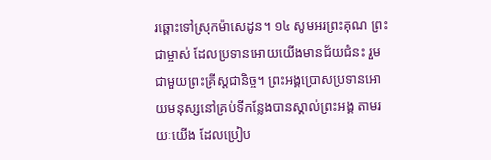រឆ្ពោះទៅស្រុកម៉ាសេដូន។ ១៤ សូមអរព្រះគុណ ព្រះជាម្ចាស់ ដែលប្រទានអោយយើងមានជ័យជំនះ រួមជាមួយព្រះគ្រីស្ដជានិច្ច។ ព្រះអង្គប្រោសប្រទានអោយមនុស្សនៅគ្រប់ទីកន្លែងបានស្គាល់ព្រះអង្គ តាមរយៈយើង ដែលប្រៀប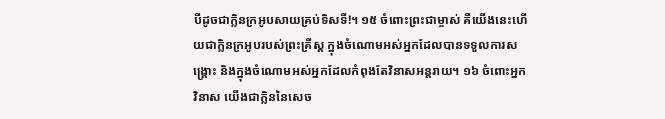បីដូចជាក្លិនក្រអូបសាយគ្រប់ទិសទី!។ ១៥ ចំពោះព្រះជាម្ចាស់ គឺយើងនេះហើយជាក្លិនក្រអូបរបស់ព្រះគ្រីស្ដ ក្នុងចំណោមអស់អ្នកដែលបានទទួលការសង្គ្រោះ និងក្នុងចំណោមអស់អ្នកដែលកំពុងតែវិនាសអន្តរាយ។ ១៦ ចំពោះអ្នកវិនាស យើងជាក្លិននៃសេច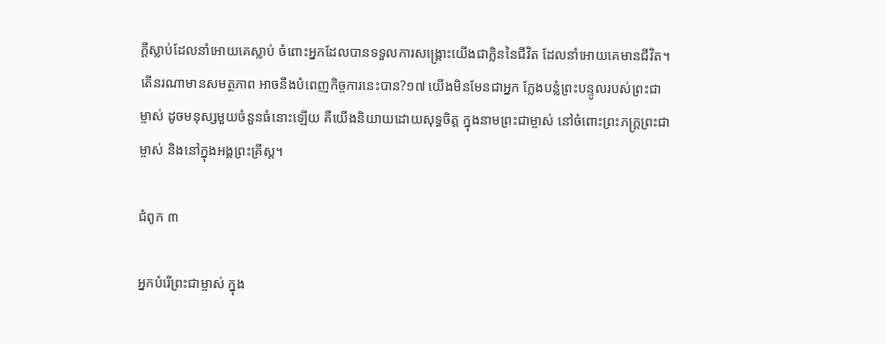ក្ដីស្លាប់ដែលនាំអោយគេស្លាប់ ចំពោះអ្នកដែលបានទទួលការសង្គ្រោះយើងជាក្លិននៃជីវិត ដែលនាំអោយគេមានជីវិត។ តើនរណាមានសមត្ថភាព អាចនឹងបំពេញកិច្ចការនេះបាន?១៧ យើងមិនមែនជាអ្នក ក្លែងបន្លំព្រះបន្ទូលរបស់ព្រះជាម្ចាស់ ដូចមនុស្សមួយចំនួនធំនោះឡើយ គឺយើងនិយាយដោយសុទ្ធចិត្ត ក្នុងនាមព្រះជាម្ចាស់ នៅចំពោះព្រះភក្ត្រព្រះជាម្ចាស់ និងនៅក្នុងអង្គព្រះគ្រីស្ដ។

ជំពូក ៣

អ្នកបំរើព្រះជាម្ចាស់ ក្នុង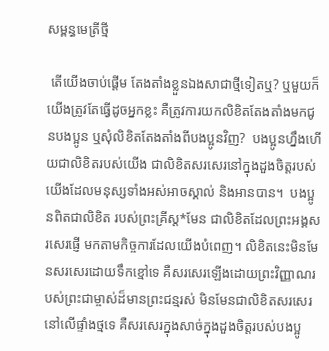សម្ពន្ធមេត្រីថ្មី

 តើយើងចាប់ផ្ដើម តែងតាំងខ្លួនឯងសាជាថ្មីទៀតឬ? ឬមួយក៏យើងត្រូវតែធ្វើដូចអ្នកខ្លះ គឺត្រូវការយកលិខិតតែងតាំងមកជូនបងប្អូន ឬសុំលិខិតតែងតាំងពីបងប្អូនវិញ?  បងប្អូនហ្នឹងហើយជាលិខិតរបស់យើង ជាលិខិតសរសេរនៅក្នុងដួងចិត្តរបស់យើងដែលមនុស្សទាំងអស់អាចស្គាល់ និងអានបាន។  បងប្អូនពិតជាលិខិត របស់ព្រះគ្រីស្ដ*មែន ជាលិខិតដែលព្រះអង្គសរសេរផ្ញើ មកតាមកិច្ចការដែលយើងបំពេញ។ លិខិតនេះមិនមែនសរសេរដោយទឹកខ្មៅទេ គឺសរសេរឡើងដោយព្រះវិញ្ញាណរបស់ព្រះជាម្ចាស់ដ៏មានព្រះជន្មរស់ មិនមែនជាលិខិតសរសេរនៅលើផ្ទាំងថ្មទេ គឺសរសេរក្នុងសាច់ក្នុងដួងចិត្តរបស់បងប្អូ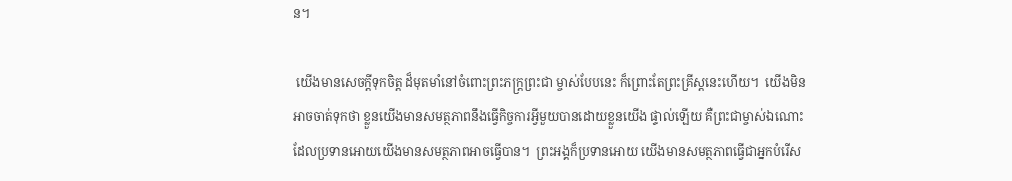ន។

 យើងមានសេចក្ដីទុកចិត្ត ដ៏មុតមាំនៅចំពោះព្រះភក្ត្រព្រះជា ម្ចាស់បែបនេះ ក៏ព្រោះតែព្រះគ្រីស្ដនេះហើយ។  យើងមិនអាចចាត់ទុកថា ខ្លួនយើងមានសមត្ថភាពនឹងធ្វើកិច្ចការអ្វីមួយបានដោយខ្លួនយើង ផ្ទាល់ឡើយ គឺព្រះជាម្ចាស់ឯណោះដែលប្រទានអោយយើងមានសមត្ថភាពអាចធ្វើបាន។  ព្រះអង្គក៏ប្រទានអោយ យើងមានសមត្ថភាពធ្វើជាអ្នកបំរើស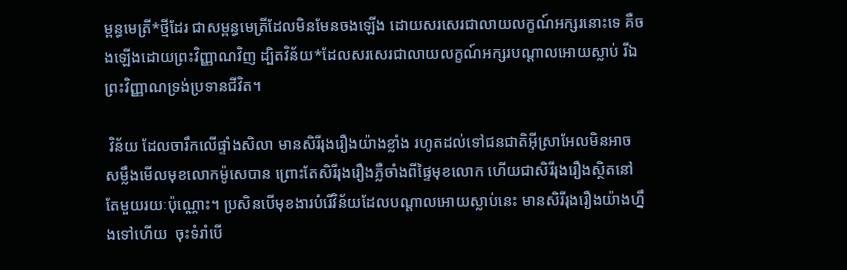ម្ពន្ធមេត្រី*ថ្មីដែរ ជាសម្ពន្ធមេត្រីដែលមិនមែនចងឡើង ដោយសរសេរជាលាយលក្ខណ៍អក្សរនោះទេ គឺចងឡើងដោយព្រះវិញ្ញាណវិញ ដ្បិតវិន័យ*ដែលសរសេរជាលាយលក្ខណ៍អក្សរបណ្ដាលអោយស្លាប់ រីឯព្រះវិញ្ញាណទ្រង់ប្រទានជីវិត។

 វិន័យ ដែលចារឹកលើផ្ទាំងសិលា មានសិរីរុងរឿងយ៉ាងខ្លាំង រហូតដល់ទៅជនជាតិអ៊ីស្រាអែលមិនអាចសម្លឹងមើលមុខលោកម៉ូសេបាន ព្រោះតែសិរីរុងរឿងភ្លឺចាំងពីផ្ទៃមុខលោក ហើយជាសិរីរុងរឿងស្ថិតនៅតែមួយរយៈប៉ុណ្ណោះ។ ប្រសិនបើមុខងារបំរើវិន័យដែលបណ្ដាលអោយស្លាប់នេះ មានសិរីរុងរឿងយ៉ាងហ្នឹងទៅហើយ  ចុះទំរាំបើ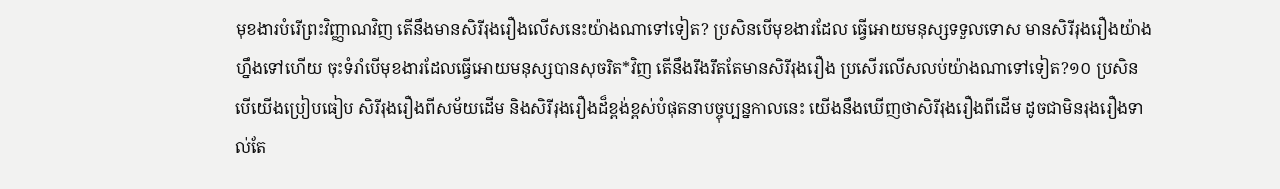មុខងារបំរើព្រះវិញ្ញាណវិញ តើនឹងមានសិរីរុងរឿងលើសនេះយ៉ាងណាទៅទៀត? ប្រសិនបើមុខងារដែល ធ្វើអោយមនុស្សទទួលទោស មានសិរីរុងរឿងយ៉ាងហ្នឹងទៅហើយ ចុះទំរាំបើមុខងារដែលធ្វើអោយមនុស្សបានសុចរិត*វិញ តើនឹងរឹងរឹតតែមានសិរីរុងរឿង ប្រសើរលើសលប់យ៉ាងណាទៅទៀត?១០ ប្រសិនបើយើងប្រៀបធៀប សិរីរុងរឿងពីសម័យដើម និងសិរីរុងរឿងដ៏ខ្ពង់ខ្ពស់បំផុតនាបច្ចុប្បន្នកាលនេះ យើងនឹងឃើញថាសិរីរុងរឿងពីដើម ដូចជាមិនរុងរឿងទាល់តែ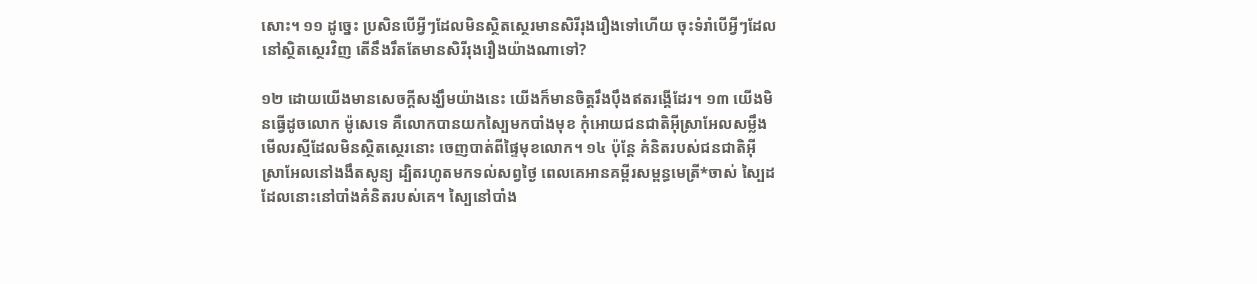សោះ។ ១១ ដូច្នេះ ប្រសិនបើអ្វីៗដែលមិនស្ថិតស្ថេរមានសិរីរុងរឿងទៅហើយ ចុះទំរាំបើអ្វីៗដែលនៅស្ថិតស្ថេរវិញ តើនឹងរឹតតែមានសិរីរុងរឿងយ៉ាងណាទៅ?

១២ ដោយយើងមានសេចក្ដីសង្ឃឹមយ៉ាងនេះ យើងក៏មានចិត្តរឹងប៉ឹងឥតរង្គើដែរ។ ១៣ យើងមិនធ្វើដូចលោក ម៉ូសេទេ គឺលោកបានយកស្បៃមកបាំងមុខ កុំអោយជនជាតិអ៊ីស្រាអែលសម្លឹងមើលរស្មីដែលមិនស្ថិតស្ថេរនោះ ចេញបាត់ពីផ្ទៃមុខលោក។ ១៤ ប៉ុន្តែ គំនិតរបស់ជនជាតិអ៊ីស្រាអែលនៅងងឹតសូន្យ ដ្បិតរហូតមកទល់សព្វថ្ងៃ ពេលគេអានគម្ពីរសម្ពន្ធមេត្រី*ចាស់ ស្បៃដដែលនោះនៅបាំងគំនិតរបស់គេ។ ស្បៃនៅបាំង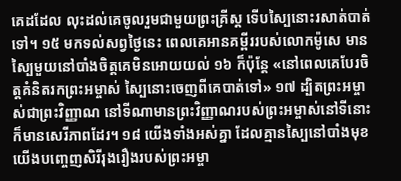គេដដែល លុះដល់គេចូលរួមជាមួយព្រះគ្រីស្ដ ទើបស្បៃនោះរសាត់បាត់ទៅ។ ១៥ មកទល់សព្វថ្ងៃនេះ ពេលគេអានគម្ពីររបស់លោកម៉ូសេ មានស្បៃមួយនៅបាំងចិត្តគេមិនអោយយល់ ១៦ ក៏ប៉ុន្តែ «នៅពេលគេបែរចិត្តគំនិតរកព្រះអម្ចាស់ ស្បៃនោះចេញពីគេបាត់ទៅ» ១៧ ដ្បិតព្រះអម្ចាស់ជាព្រះវិញ្ញាណ នៅទីណាមានព្រះវិញ្ញាណរបស់ព្រះអម្ចាស់នៅទីនោះ ក៏មានសេរីភាពដែរ។ ១៨ យើងទាំងអស់គ្នា ដែលគ្មានស្បៃនៅបាំងមុខ យើងបញ្ចេញសិរីរុងរឿងរបស់ព្រះអម្ចា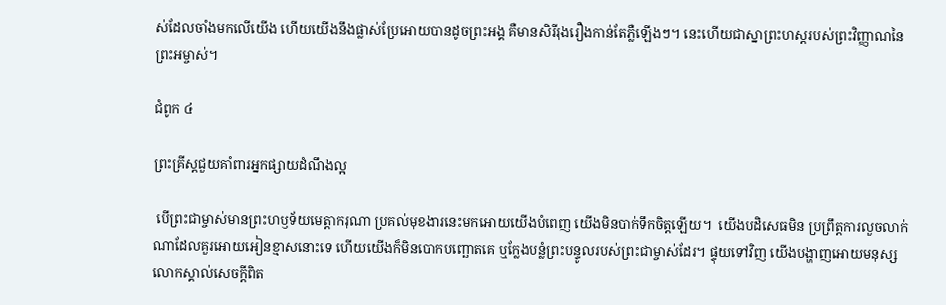ស់ដែលចាំងមកលើយើង ហើយយើងនឹងផ្លាស់ប្រែអោយបានដូចព្រះអង្គ គឺមានសិរីរុងរឿងកាន់តែភ្លឺឡើងៗ។ នេះហើយជាស្នាព្រះហស្ដរបស់ព្រះវិញ្ញាណនៃព្រះអម្ចាស់។

ជំពូក ៤

ព្រះគ្រីស្ដជួយគាំពារអ្នកផ្សាយដំណឹងល្អ

 បើព្រះជាម្ចាស់មានព្រះហឫទ័យមេត្តាករុណា ប្រគល់មុខងារនេះមកអោយយើងបំពេញ យើងមិនបាក់ទឹកចិត្តឡើយ។  យើងបដិសេធមិន ប្រព្រឹត្តការលួចលាក់ណាដែលគួរអោយអៀនខ្មាសនោះទេ ហើយយើងក៏មិនបោកបញ្ឆោតគេ ឬក្លែងបន្លំព្រះបន្ទូលរបស់ព្រះជាម្ចាស់ដែរ។ ផ្ទុយទៅវិញ យើងបង្ហាញអោយមនុស្សលោកស្គាល់សេចក្ដីពិត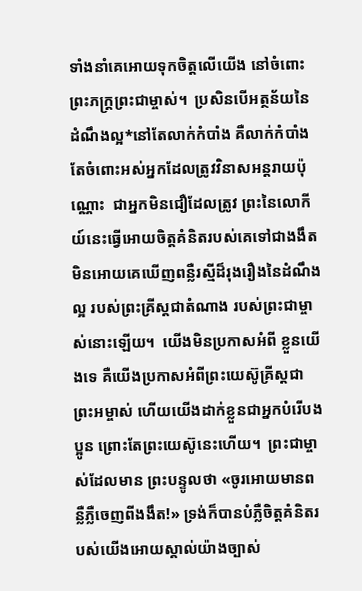ទាំងនាំគេអោយទុកចិត្តលើយើង នៅចំពោះព្រះភក្ត្រព្រះជាម្ចាស់។  ប្រសិនបើអត្ថន័យនៃដំណឹងល្អ*នៅតែលាក់កំបាំង គឺលាក់កំបាំងតែចំពោះអស់អ្នកដែលត្រូវវិនាសអន្តរាយប៉ុណ្ណោះ  ជាអ្នកមិនជឿដែលត្រូវ ព្រះនៃលោកីយ៍នេះធ្វើអោយចិត្តគំនិតរបស់គេទៅជាងងឹត មិនអោយគេឃើញពន្លឺរស្មីដ៏រុងរឿងនៃដំណឹងល្អ របស់ព្រះគ្រីស្ដជាតំណាង របស់ព្រះជាម្ចាស់នោះឡើយ។  យើងមិនប្រកាសអំពី ខ្លួនយើងទេ គឺយើងប្រកាសអំពីព្រះយេស៊ូគ្រីស្ដជាព្រះអម្ចាស់ ហើយយើងដាក់ខ្លួនជាអ្នកបំរើបងប្អូន ព្រោះតែព្រះយេស៊ូនេះហើយ។  ព្រះជាម្ចាស់ដែលមាន ព្រះបន្ទូលថា «ចូរអោយមានពន្លឺភ្លឺចេញពីងងឹត!» ទ្រង់ក៏បានបំភ្លឺចិត្តគំនិតរបស់យើងអោយស្គាល់យ៉ាងច្បាស់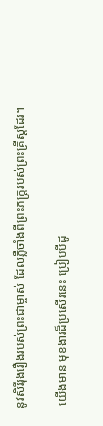នូវសិរីរុងរឿងរបស់ព្រះជាម្ចាស់ ដែលភ្លឺចាំងពីព្រះភក្ត្ររបស់ព្រះគ្រីស្ដដែរ។

 យើងមាន មុខងារដ៏ប្រសើរនេះ ប្រៀបបីដូ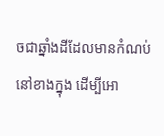ចជាឆ្នាំងដីដែលមានកំណប់នៅខាងក្នុង ដើម្បីអោ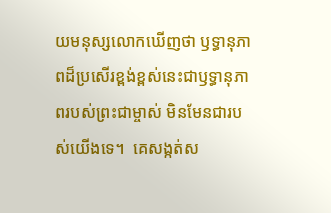យមនុស្សលោកឃើញថា ឫទ្ធានុភាពដ៏ប្រសើរខ្ពង់ខ្ពស់នេះជាឫទ្ធានុភាពរបស់ព្រះជាម្ចាស់ មិនមែនជារបស់យើងទេ។  គេសង្កត់ស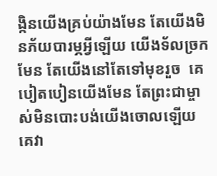ង្កិនយើងគ្រប់យ៉ាងមែន តែយើងមិនភ័យបារម្ភអ្វីឡើយ យើងទ័លច្រកមែន តែយើងនៅតែទៅមុខរួច  គេបៀតបៀនយើងមែន តែព្រះជាម្ចាស់មិនបោះបង់យើងចោលឡើយ គេវា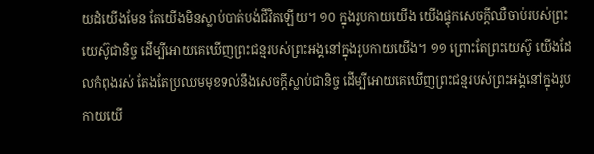យដំយើងមែន តែយើងមិនស្លាប់បាត់បង់ជីវិតឡើយ។ ១០ ក្នុងរូបកាយយើង យើងផ្ទុកសេចក្ដីឈឺចាប់របស់ព្រះយេស៊ូជានិច្ច ដើម្បីអោយគេឃើញព្រះជន្មរបស់ព្រះអង្គនៅក្នុងរូបកាយយើង។ ១១ ព្រោះតែព្រះយេស៊ូ យើងដែលកំពុងរស់ តែងតែប្រឈមមុខទល់នឹងសេចក្ដីស្លាប់ជានិច្ច ដើម្បីអោយគេឃើញព្រះជន្មរបស់ព្រះអង្គនៅក្នុងរូបកាយយើ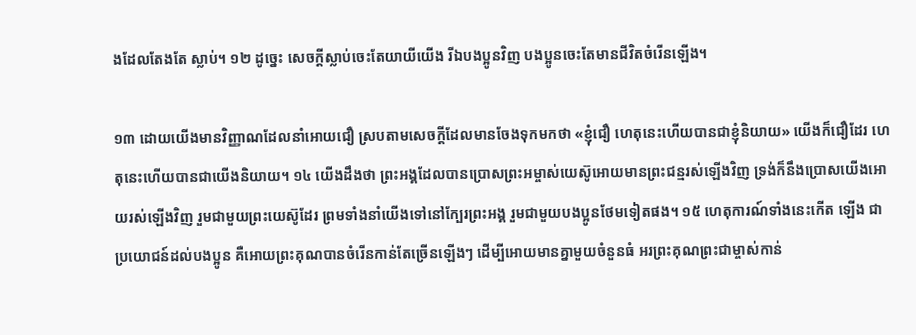ងដែលតែងតែ ស្លាប់។ ១២ ដូច្នេះ សេចក្ដីស្លាប់ចេះតែយាយីយើង រីឯបងប្អូនវិញ បងប្អូនចេះតែមានជីវិតចំរើនឡើង។

១៣ ដោយយើងមានវិញ្ញាណដែលនាំអោយជឿ ស្របតាមសេចក្ដីដែលមានចែងទុកមកថា «ខ្ញុំជឿ ហេតុនេះហើយបានជាខ្ញុំនិយាយ» យើងក៏ជឿដែរ ហេតុនេះហើយបានជាយើងនិយាយ។ ១៤ យើងដឹងថា ព្រះអង្គដែលបានប្រោសព្រះអម្ចាស់យេស៊ូអោយមានព្រះជន្មរស់ឡើងវិញ ទ្រង់ក៏នឹងប្រោសយើងអោយរស់ឡើងវិញ រួមជាមួយព្រះយេស៊ូដែរ ព្រមទាំងនាំយើងទៅនៅក្បែរព្រះអង្គ រួមជាមួយបងប្អូនថែមទៀតផង។ ១៥ ហេតុការណ៍ទាំងនេះកើត ឡើង ជាប្រយោជន៍ដល់បងប្អូន គឺអោយព្រះគុណបានចំរើនកាន់តែច្រើនឡើងៗ ដើម្បីអោយមានគ្នាមួយចំនួនធំ អរព្រះគុណព្រះជាម្ចាស់កាន់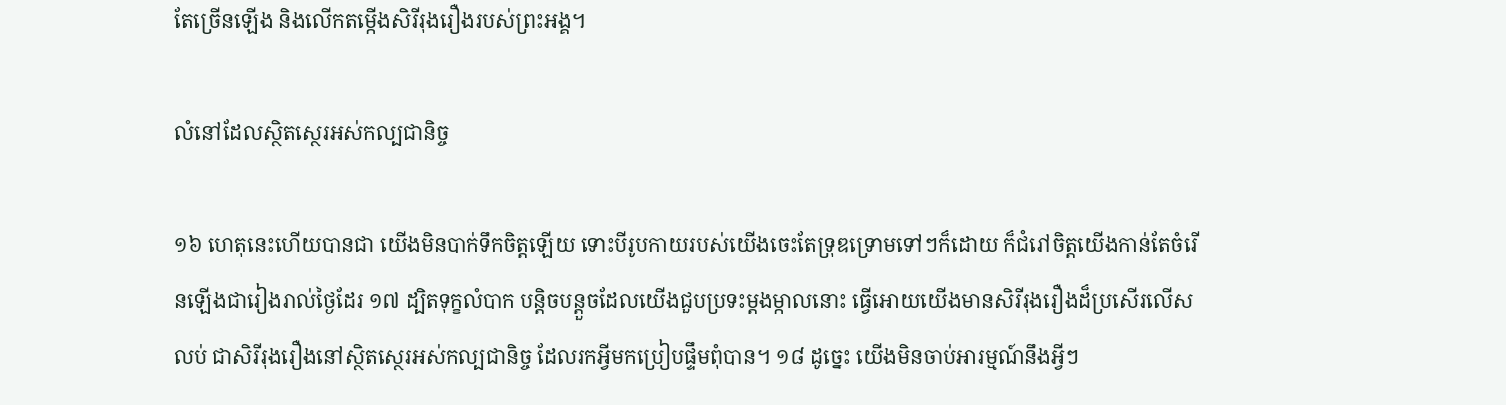តែច្រើនឡើង និងលើកតម្កើងសិរីរុងរឿងរបស់ព្រះអង្គ។

លំនៅដែលស្ថិតស្ថេរអស់កល្បជានិច្ច

១៦ ហេតុនេះហើយបានជា យើងមិនបាក់ទឹកចិត្តឡើយ ទោះបីរូបកាយរបស់យើងចេះតែទ្រុឌទ្រោមទៅៗក៏ដោយ ក៏ជំរៅចិត្តយើងកាន់តែចំរើនឡើងជារៀងរាល់ថ្ងៃដែរ ១៧ ដ្បិតទុក្ខលំបាក បន្តិចបន្តួចដែលយើងជួបប្រទះម្ដងម្កាលនោះ ធ្វើអោយយើងមានសិរីរុងរឿងដ៏ប្រសើរលើសលប់ ជាសិរីរុងរឿងនៅស្ថិតស្ថេរអស់កល្បជានិច្ច ដែលរកអ្វីមកប្រៀបផ្ទឹមពុំបាន។ ១៨ ដូច្នេះ យើងមិនចាប់អារម្មណ៍នឹងអ្វីៗ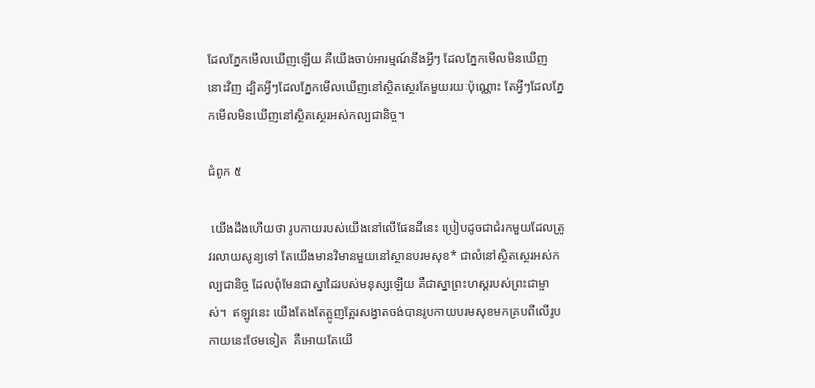ដែលភ្នែកមើលឃើញឡើយ គឺយើងចាប់អារម្មណ៍នឹងអ្វីៗ ដែលភ្នែកមើលមិនឃើញនោះវិញ ដ្បិតអ្វីៗដែលភ្នែកមើលឃើញនៅស្ថិតស្ថេរតែមួយរយៈប៉ុណ្ណោះ តែអ្វីៗដែលភ្នែកមើលមិនឃើញនៅស្ថិតស្ថេរអស់កល្បជានិច្ច។

ជំពូក ៥

 យើងដឹងហើយថា រូបកាយរបស់យើងនៅលើផែនដីនេះ ប្រៀបដូចជាជំរកមួយដែលត្រូវរលាយសូន្យទៅ តែយើងមានវិមានមួយនៅស្ថានបរមសុខ* ជាលំនៅស្ថិតស្ថេរអស់កល្បជានិច្ច ដែលពុំមែនជាស្នាដៃរបស់មនុស្សឡើយ គឺជាស្នាព្រះហស្ដរបស់ព្រះជាម្ចាស់។  ឥឡូវនេះ យើងតែងតែត្អូញត្អែរសង្វាតចង់បានរូបកាយបរមសុខមកគ្របពីលើរូបកាយនេះថែមទៀត  គឺអោយតែយើ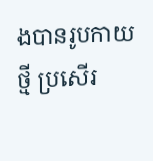ងបានរូបកាយថ្មី ប្រសើរ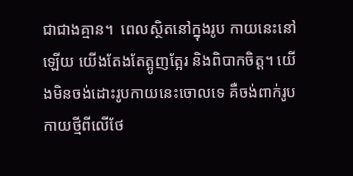ជាជាងគ្មាន។  ពេលស្ថិតនៅក្នុងរូប កាយនេះនៅឡើយ យើងតែងតែត្អូញត្អែរ និងពិបាកចិត្ត។ យើងមិនចង់ដោះរូបកាយនេះចោលទេ គឺចង់ពាក់រូបកាយថ្មីពីលើថែ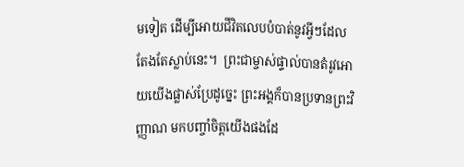មទៀត ដើម្បីអោយជីវិតលេបបំបាត់នូវអ្វីៗដែលតែងតែស្លាប់នេះ។  ព្រះជាម្ចាស់ផ្ទាល់បានតំរូវអោយយើងផ្លាស់ប្រែដូច្នេះ ព្រះអង្គក៏បានប្រទានព្រះវិញ្ញាណ មកបញ្ចាំចិត្តយើងផងដែ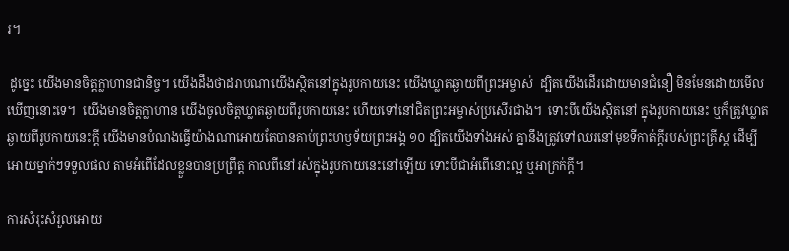រ។

 ដូច្នេះ យើងមានចិត្តក្លាហានជានិច្ច។ យើងដឹងថាដរាបណាយើងស្ថិតនៅក្នុងរូបកាយនេះ យើងឃ្លាតឆ្ងាយពីព្រះអម្ចាស់  ដ្បិតយើងដើរដោយមានជំនឿ មិនមែនដោយមើលឃើញនោះទេ។  យើងមានចិត្តក្លាហាន យើងចូលចិត្តឃ្លាតឆ្ងាយពីរូបកាយនេះ ហើយទៅនៅជិតព្រះអម្ចាស់ប្រសើរជាង។  ទោះបីយើងស្ថិតនៅ ក្នុងរូបកាយនេះ ឬក៏ត្រូវឃ្លាតឆ្ងាយពីរូបកាយនេះក្ដី យើងមានបំណងធ្វើយ៉ាងណាអោយតែបានគាប់ព្រះហឫទ័យព្រះអង្គ ១០ ដ្បិតយើងទាំងអស់ គ្នានឹងត្រូវទៅឈរនៅមុខទីកាត់ក្ដីរបស់ព្រះគ្រីស្ដ ដើម្បីអោយម្នាក់ៗទទួលផល តាមអំពើដែលខ្លួនបានប្រព្រឹត្ត កាលពីនៅរស់ក្នុងរូបកាយនេះនៅឡើយ ទោះបីជាអំពើនោះល្អ ឬអាក្រក់ក្ដី។

ការសំរុះសំរួលអោយ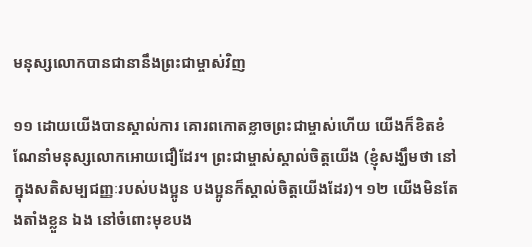មនុស្សលោកបានជានានឹងព្រះជាម្ចាស់វិញ

១១ ដោយយើងបានស្គាល់ការ គោរពកោតខ្លាចព្រះជាម្ចាស់ហើយ យើងក៏ខិតខំណែនាំមនុស្សលោកអោយជឿដែរ។ ព្រះជាម្ចាស់ស្គាល់ចិត្តយើង (ខ្ញុំសង្ឃឹមថា នៅក្នុងសតិសម្បជញ្ញៈរបស់បងប្អូន បងប្អូនក៏ស្គាល់ចិត្តយើងដែរ)។ ១២ យើងមិនតែងតាំងខ្លួន ឯង នៅចំពោះមុខបង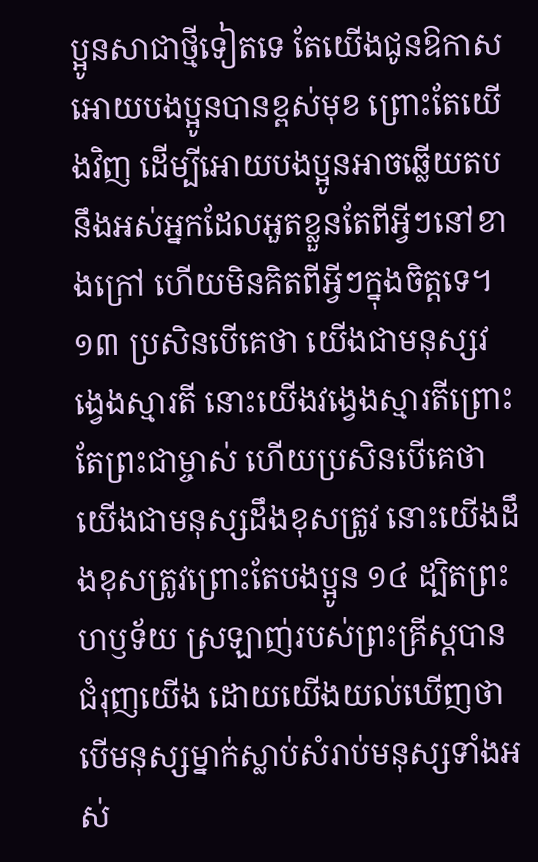ប្អូនសាជាថ្មីទៀតទេ តែយើងជូនឱកាសអោយបងប្អូនបានខ្ពស់មុខ ព្រោះតែយើងវិញ ដើម្បីអោយបងប្អូនអាចឆ្លើយតប នឹងអស់អ្នកដែលអួតខ្លួនតែពីអ្វីៗនៅខាងក្រៅ ហើយមិនគិតពីអ្វីៗក្នុងចិត្តទេ។ ១៣ ប្រសិនបើគេថា យើងជាមនុស្សវង្វេងស្មារតី នោះយើងវង្វេងស្មារតីព្រោះតែព្រះជាម្ចាស់ ហើយប្រសិនបើគេថាយើងជាមនុស្សដឹងខុសត្រូវ នោះយើងដឹងខុសត្រូវព្រោះតែបងប្អូន ១៤ ដ្បិតព្រះហឫទ័យ ស្រឡាញ់របស់ព្រះគ្រីស្ដបានជំរុញយើង ដោយយើងយល់ឃើញថា បើមនុស្សម្នាក់ស្លាប់សំរាប់មនុស្សទាំងអស់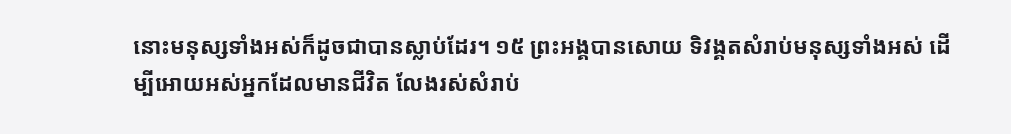នោះមនុស្សទាំងអស់ក៏ដូចជាបានស្លាប់ដែរ។ ១៥ ព្រះអង្គបានសោយ ទិវង្គតសំរាប់មនុស្សទាំងអស់ ដើម្បីអោយអស់អ្នកដែលមានជីវិត លែងរស់សំរាប់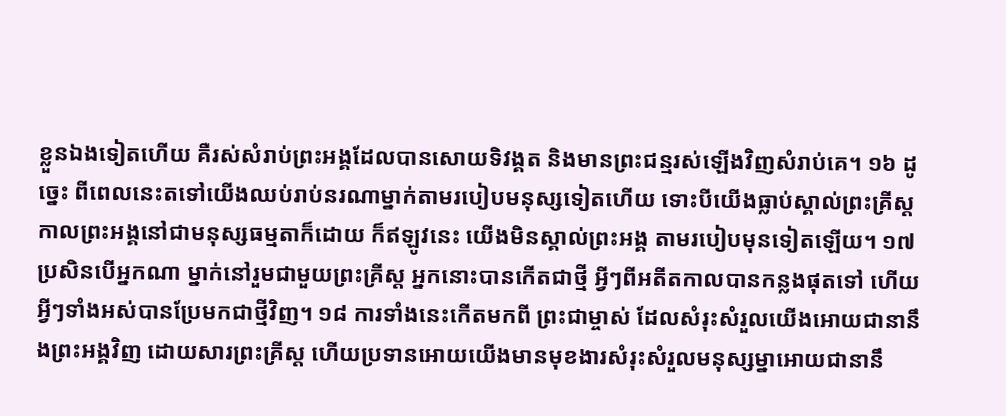ខ្លួនឯងទៀតហើយ គឺរស់សំរាប់ព្រះអង្គដែលបានសោយទិវង្គត និងមានព្រះជន្មរស់ឡើងវិញសំរាប់គេ។ ១៦ ដូច្នេះ ពីពេលនេះតទៅយើងឈប់រាប់នរណាម្នាក់តាមរបៀបមនុស្សទៀតហើយ ទោះបីយើងធ្លាប់ស្គាល់ព្រះគ្រីស្ដ កាលព្រះអង្គនៅជាមនុស្សធម្មតាក៏ដោយ ក៏ឥឡូវនេះ យើងមិនស្គាល់ព្រះអង្គ តាមរបៀបមុនទៀតឡើយ។ ១៧ ប្រសិនបើអ្នកណា ម្នាក់នៅរួមជាមួយព្រះគ្រីស្ដ អ្នកនោះបានកើតជាថ្មី អ្វីៗពីអតីតកាលបានកន្លងផុតទៅ ហើយអ្វីៗទាំងអស់បានប្រែមកជាថ្មីវិញ។ ១៨ ការទាំងនេះកើតមកពី ព្រះជាម្ចាស់ ដែលសំរុះសំរួលយើងអោយជានានឹងព្រះអង្គវិញ ដោយសារព្រះគ្រីស្ដ ហើយប្រទានអោយយើងមានមុខងារសំរុះសំរួលមនុស្សម្នាអោយជានានឹ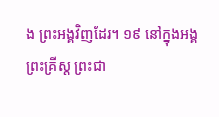ង ព្រះអង្គវិញដែរ។ ១៩ នៅក្នុងអង្គ ព្រះគ្រីស្ដ ព្រះជា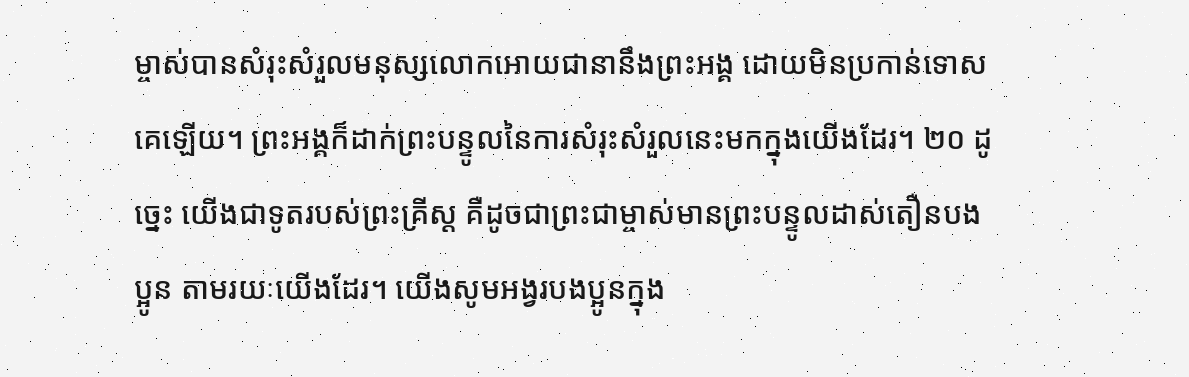ម្ចាស់បានសំរុះសំរួលមនុស្សលោកអោយជានានឹងព្រះអង្គ ដោយមិនប្រកាន់ទោសគេឡើយ។ ព្រះអង្គក៏ដាក់ព្រះបន្ទូលនៃការសំរុះសំរួលនេះមកក្នុងយើងដែរ។ ២០ ដូច្នេះ យើងជាទូតរបស់ព្រះគ្រីស្ដ គឺដូចជាព្រះជាម្ចាស់មានព្រះបន្ទូលដាស់តឿនបងប្អូន តាមរយៈយើងដែរ។ យើងសូមអង្វរបងប្អូនក្នុង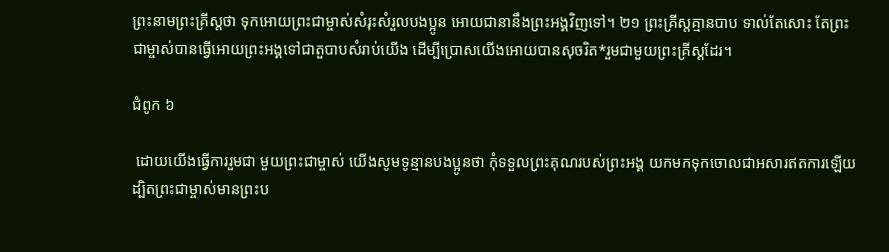ព្រះនាមព្រះគ្រីស្ដថា ទុកអោយព្រះជាម្ចាស់សំរុះសំរួលបងប្អូន អោយជានានឹងព្រះអង្គវិញទៅ។ ២១ ព្រះគ្រីស្ដគ្មានបាប ទាល់តែសោះ តែព្រះជាម្ចាស់បានធ្វើអោយព្រះអង្គទៅជាតួបាបសំរាប់យើង ដើម្បីប្រោសយើងអោយបានសុចរិត*រួមជាមួយព្រះគ្រីស្ដដែរ។

ជំពូក ៦

 ដោយយើងធ្វើការរួមជា មួយព្រះជាម្ចាស់ យើងសូមទូន្មានបងប្អូនថា កុំទទួលព្រះគុណរបស់ព្រះអង្គ យកមកទុកចោលជាអសារឥតការឡើយ  ដ្បិតព្រះជាម្ចាស់មានព្រះប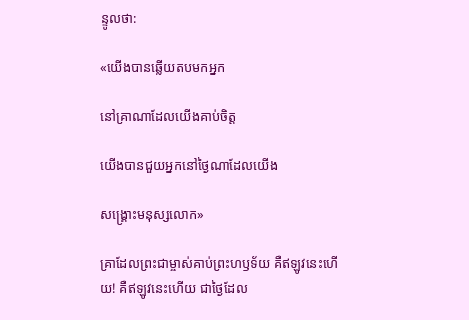ន្ទូលថា:

«យើងបានឆ្លើយតបមកអ្នក

នៅគ្រាណាដែលយើងគាប់ចិត្ត

យើងបានជួយអ្នកនៅថ្ងៃណាដែលយើង

សង្គ្រោះមនុស្សលោក»

គ្រាដែលព្រះជាម្ចាស់គាប់ព្រះហឫទ័យ គឺឥឡូវនេះហើយ! គឺឥឡូវនេះហើយ ជាថ្ងៃដែល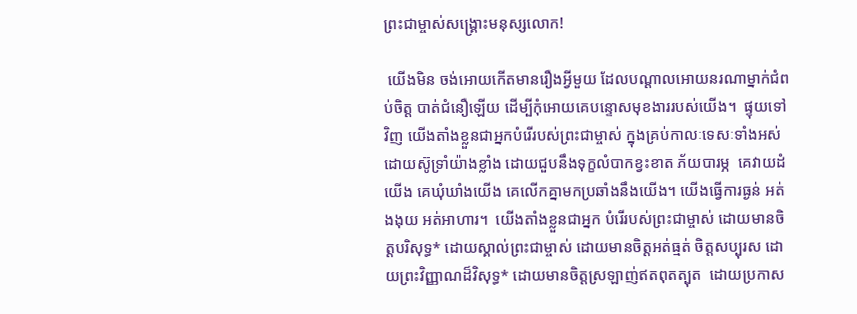ព្រះជាម្ចាស់សង្គ្រោះមនុស្សលោក!

 យើងមិន ចង់អោយកើតមានរឿងអ្វីមួយ ដែលបណ្ដាលអោយនរណាម្នាក់ជំពប់ចិត្ត បាត់ជំនឿឡើយ ដើម្បីកុំអោយគេបន្ទោសមុខងាររបស់យើង។  ផ្ទុយទៅវិញ យើងតាំងខ្លួនជាអ្នកបំរើរបស់ព្រះជាម្ចាស់ ក្នុងគ្រប់កាលៈទេសៈទាំងអស់ ដោយស៊ូទ្រាំយ៉ាងខ្លាំង ដោយជួបនឹងទុក្ខលំបាកខ្វះខាត ភ័យបារម្ភ  គេវាយដំយើង គេឃុំឃាំងយើង គេលើកគ្នាមកប្រឆាំងនឹងយើង។ យើងធ្វើការធ្ងន់ អត់ងងុយ អត់អាហារ។  យើងតាំងខ្លួនជាអ្នក បំរើរបស់ព្រះជាម្ចាស់ ដោយមានចិត្តបរិសុទ្ធ* ដោយស្គាល់ព្រះជាម្ចាស់ ដោយមានចិត្តអត់ធ្មត់ ចិត្តសប្បុរស ដោយព្រះវិញ្ញាណដ៏វិសុទ្ធ* ដោយមានចិត្តស្រឡាញ់ឥតពុតត្បុត  ដោយប្រកាស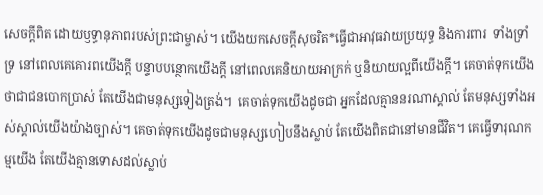សេចក្ដីពិត ដោយឫទ្ធានុភាពរបស់ព្រះជាម្ចាស់។ យើងយកសេចក្ដីសុចរិត*ធ្វើជាអាវុធវាយប្រយុទ្ធ និងការពារ  ទាំងទ្រាំទ្រ នៅពេលគេគោរពយើងក្ដី បន្ទាបបន្ថោកយើងក្ដី នៅពេលគេនិយាយអាក្រក់ ឬនិយាយល្អពីយើងក្ដី។ គេចាត់ទុកយើងថាជាជនបោកប្រាស់ តែយើងជាមនុស្សទៀងត្រង់។  គេចាត់ទុកយើងដូចជា អ្នកដែលគ្មាននរណាស្គាល់ តែមនុស្សទាំងអស់ស្គាល់យើងយ៉ាងច្បាស់។ គេចាត់ទុកយើងដូចជាមនុស្សហៀបនឹងស្លាប់ តែយើងពិតជានៅមានជីវិត។ គេធ្វើទារុណកម្មយើង តែយើងគ្មានទោសដល់ស្លាប់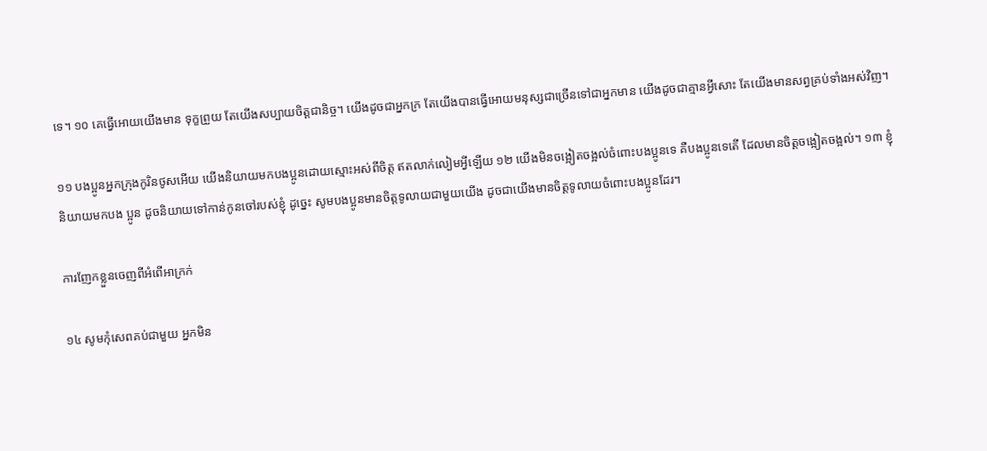ទេ។ ១០ គេធ្វើអោយយើងមាន ទុក្ខព្រួយ តែយើងសប្បាយចិត្តជានិច្ច។ យើងដូចជាអ្នកក្រ តែយើងបានធ្វើអោយមនុស្សជាច្រើនទៅជាអ្នកមាន យើងដូចជាគ្មានអ្វីសោះ តែយើងមានសព្វគ្រប់ទាំងអស់វិញ។

១១ បងប្អូនអ្នកក្រុងកូរិនថូសអើយ យើងនិយាយមកបងប្អូនដោយស្មោះអស់ពីចិត្ត ឥតលាក់លៀមអ្វីឡើយ ១២ យើងមិនចង្អៀតចង្អល់ចំពោះបងប្អូនទេ គឺបងប្អូនទេតើ ដែលមានចិត្តចង្អៀតចង្អល់។ ១៣ ខ្ញុំនិយាយមកបង ប្អូន ដូចនិយាយទៅកាន់កូនចៅរបស់ខ្ញុំ ដូច្នេះ សូមបងប្អូនមានចិត្តទូលាយជាមួយយើង ដូចជាយើងមានចិត្តទូលាយចំពោះបងប្អូនដែរ។

ការញែកខ្លួនចេញពីអំពើអាក្រក់

១៤ សូមកុំសេពគប់ជាមួយ អ្នកមិន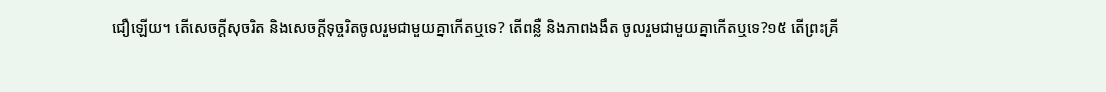ជឿឡើយ។ តើសេចក្ដីសុចរិត និងសេចក្ដីទុច្ចរិតចូលរួមជាមួយគ្នាកើតឬទេ? តើពន្លឺ និងភាពងងឹត ចូលរួមជាមួយគ្នាកើតឬទេ?១៥ តើព្រះគ្រី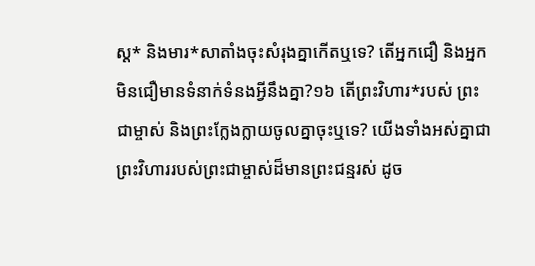ស្ដ* និងមារ*សាតាំងចុះសំរុងគ្នាកើតឬទេ? តើអ្នកជឿ និងអ្នកមិនជឿមានទំនាក់ទំនងអ្វីនឹងគ្នា?១៦ តើព្រះវិហារ*របស់ ព្រះជាម្ចាស់ និងព្រះក្លែងក្លាយចូលគ្នាចុះឬទេ? យើងទាំងអស់គ្នាជាព្រះវិហាររបស់ព្រះជាម្ចាស់ដ៏មានព្រះជន្មរស់ ដូច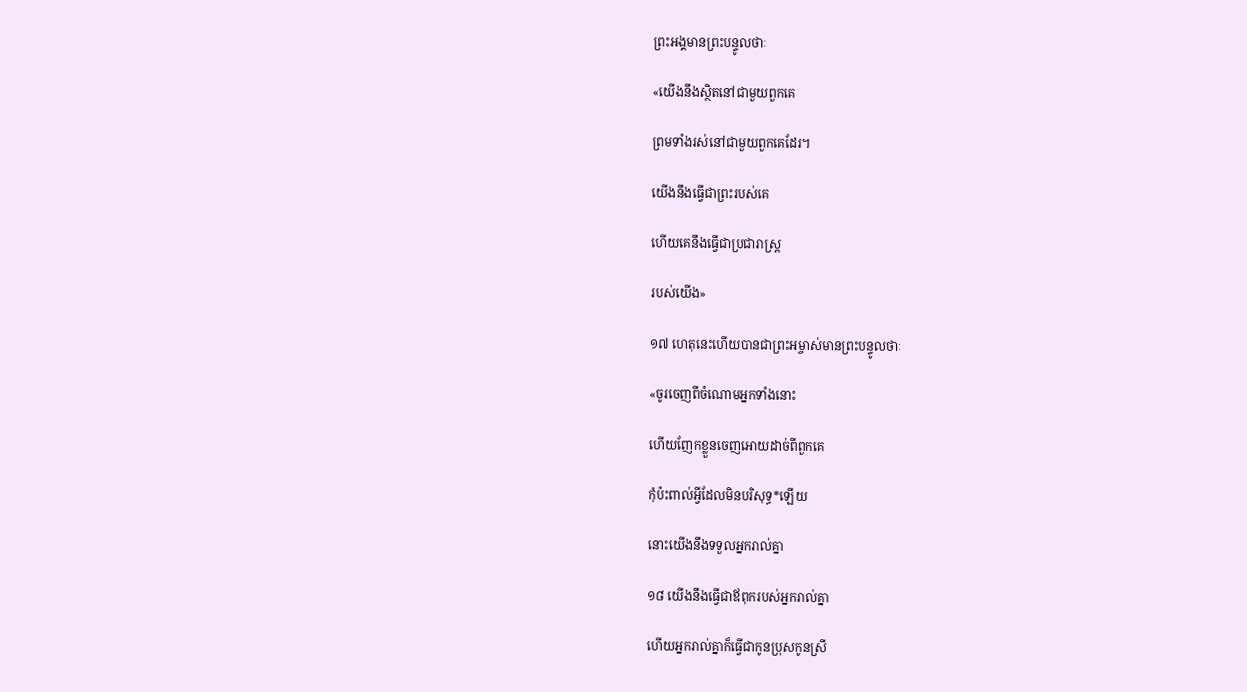ព្រះអង្គមានព្រះបន្ទូលថាៈ

«យើងនឹងស្ថិតនៅជាមួយពួកគេ

ព្រមទាំងរស់នៅជាមួយពួកគេដែរ។

យើងនឹងធ្វើជាព្រះរបស់គេ

ហើយគេនឹងធ្វើជាប្រជារាស្ត្រ

របស់យើង»

១៧ ហេតុនេះហើយបានជាព្រះអម្ចាស់មានព្រះបន្ទូលថាៈ

«ចូរចេញពីចំណោមអ្នកទាំងនោះ

ហើយញែកខ្លួនចេញអោយដាច់ពីពួកគេ

កុំប៉ះពាល់អ្វីដែលមិនបរិសុទ្ធ*ឡើយ

នោះយើងនឹងទទួលអ្នករាល់គ្នា

១៨ យើងនឹងធ្វើជាឪពុករបស់អ្នករាល់គ្នា

ហើយអ្នករាល់គ្នាក៏ធ្វើជាកូនប្រុសកូនស្រី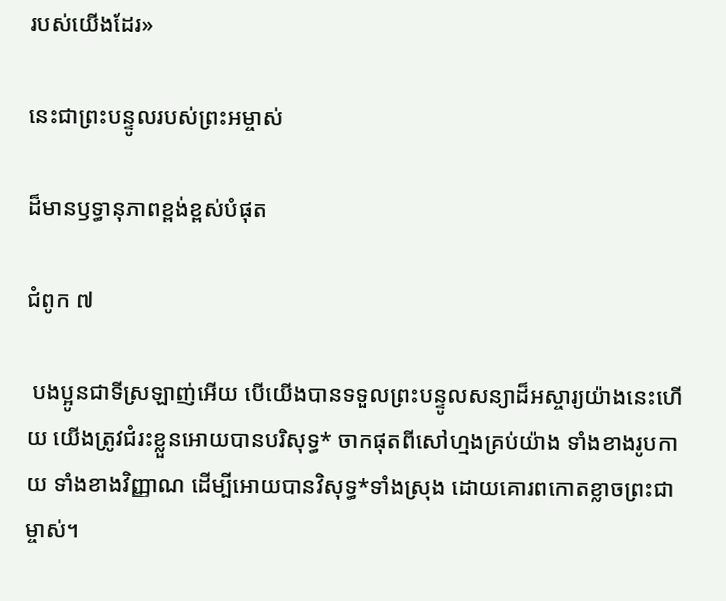របស់យើងដែរ»

នេះជាព្រះបន្ទូលរបស់ព្រះអម្ចាស់

ដ៏មានឫទ្ធានុភាពខ្ពង់ខ្ពស់បំផុត

ជំពូក ៧

 បងប្អូនជាទីស្រឡាញ់អើយ បើយើងបានទទួលព្រះបន្ទូលសន្យាដ៏អស្ចារ្យយ៉ាងនេះហើយ យើងត្រូវជំរះខ្លួនអោយបានបរិសុទ្ធ* ចាកផុតពីសៅហ្មងគ្រប់យ៉ាង ទាំងខាងរូបកាយ ទាំងខាងវិញ្ញាណ ដើម្បីអោយបានវិសុទ្ធ*ទាំងស្រុង ដោយគោរពកោតខ្លាចព្រះជាម្ចាស់។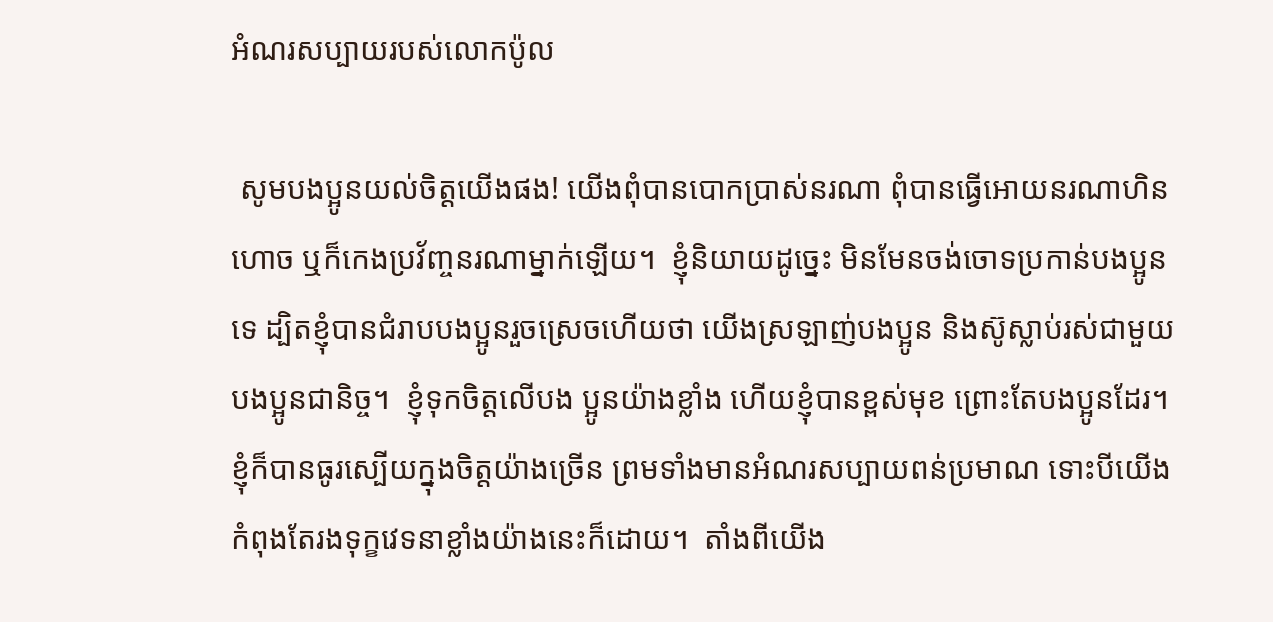អំណរសប្បាយរបស់លោកប៉ូល

 សូមបងប្អូនយល់ចិត្តយើងផង! យើងពុំបានបោកប្រាស់នរណា ពុំបានធ្វើអោយនរណាហិនហោច ឬក៏កេងប្រវ័ញ្ចនរណាម្នាក់ឡើយ។  ខ្ញុំនិយាយដូច្នេះ មិនមែនចង់ចោទប្រកាន់បងប្អូនទេ ដ្បិតខ្ញុំបានជំរាបបងប្អូនរួចស្រេចហើយថា យើងស្រឡាញ់បងប្អូន និងស៊ូស្លាប់រស់ជាមួយបងប្អូនជានិច្ច។  ខ្ញុំទុកចិត្តលើបង ប្អូនយ៉ាងខ្លាំង ហើយខ្ញុំបានខ្ពស់មុខ ព្រោះតែបងប្អូនដែរ។ ខ្ញុំក៏បានធូរស្បើយក្នុងចិត្តយ៉ាងច្រើន ព្រមទាំងមានអំណរសប្បាយពន់ប្រមាណ ទោះបីយើងកំពុងតែរងទុក្ខវេទនាខ្លាំងយ៉ាងនេះក៏ដោយ។  តាំងពីយើង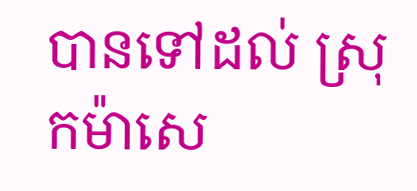បានទៅដល់ ស្រុកម៉ាសេ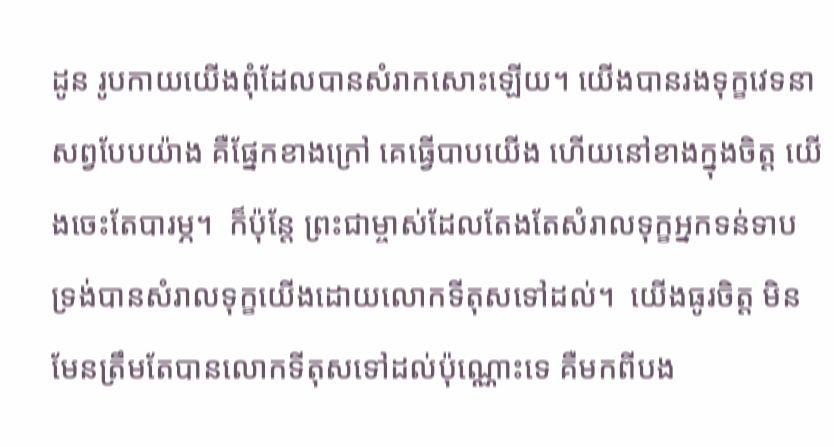ដូន រូបកាយយើងពុំដែលបានសំរាកសោះឡើយ។ យើងបានរងទុក្ខវេទនាសព្វបែបយ៉ាង គឺផ្នែកខាងក្រៅ គេធ្វើបាបយើង ហើយនៅខាងក្នុងចិត្ត យើងចេះតែបារម្ភ។  ក៏ប៉ុន្តែ ព្រះជាម្ចាស់ដែលតែងតែសំរាលទុក្ខអ្នកទន់ទាប ទ្រង់បានសំរាលទុក្ខយើងដោយលោកទីតុសទៅដល់។  យើងធូរចិត្ត មិនមែនត្រឹមតែបានលោកទីតុសទៅដល់ប៉ុណ្ណោះទេ គឺមកពីបង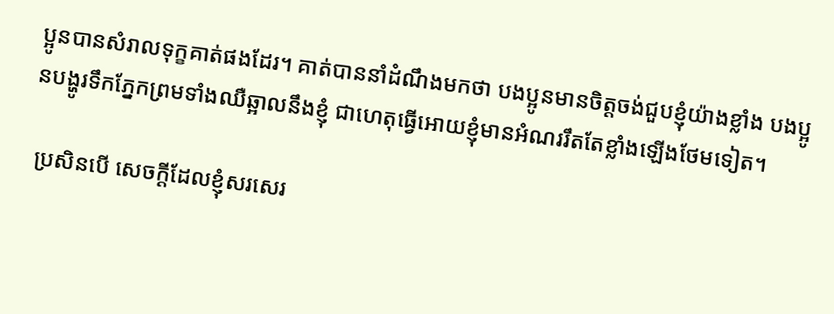ប្អូនបានសំរាលទុក្ខគាត់ផងដែរ។ គាត់បាននាំដំណឹងមកថា បងប្អូនមានចិត្តចង់ជួបខ្ញុំយ៉ាងខ្លាំង បងប្អូនបង្ហូរទឹកភ្នែកព្រមទាំងឈឺឆ្អាលនឹងខ្ញុំ ជាហេតុធ្វើអោយខ្ញុំមានអំណររឹតតែខ្លាំងឡើងថែមទៀត។

 ប្រសិនបើ សេចក្ដីដែលខ្ញុំសរសេរ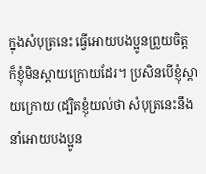ក្នុងសំបុត្រនេះ ធ្វើអោយបងប្អូនព្រួយចិត្ត ក៏ខ្ញុំមិនស្ដាយក្រោយដែរ។ ប្រសិនបើខ្ញុំស្ដាយក្រោយ (ដ្បិតខ្ញុំយល់ថា សំបុត្រនេះនឹងនាំអោយបងប្អូន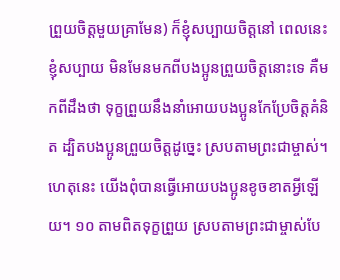ព្រួយចិត្តមួយគ្រាមែន) ក៏ខ្ញុំសប្បាយចិត្តនៅ ពេលនេះ ខ្ញុំសប្បាយ មិនមែនមកពីបងប្អូនព្រួយចិត្តនោះទេ គឺមកពីដឹងថា ទុក្ខព្រួយនឹងនាំអោយបងប្អូនកែប្រែចិត្តគំនិត ដ្បិតបងប្អូនព្រួយចិត្តដូច្នេះ ស្របតាមព្រះជាម្ចាស់។ ហេតុនេះ យើងពុំបានធ្វើអោយបងប្អូនខូចខាតអ្វីឡើយ។ ១០ តាមពិតទុក្ខព្រួយ ស្របតាមព្រះជាម្ចាស់បែ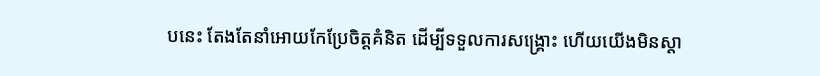បនេះ តែងតែនាំអោយកែប្រែចិត្តគំនិត ដើម្បីទទួលការសង្គ្រោះ ហើយយើងមិនស្ដា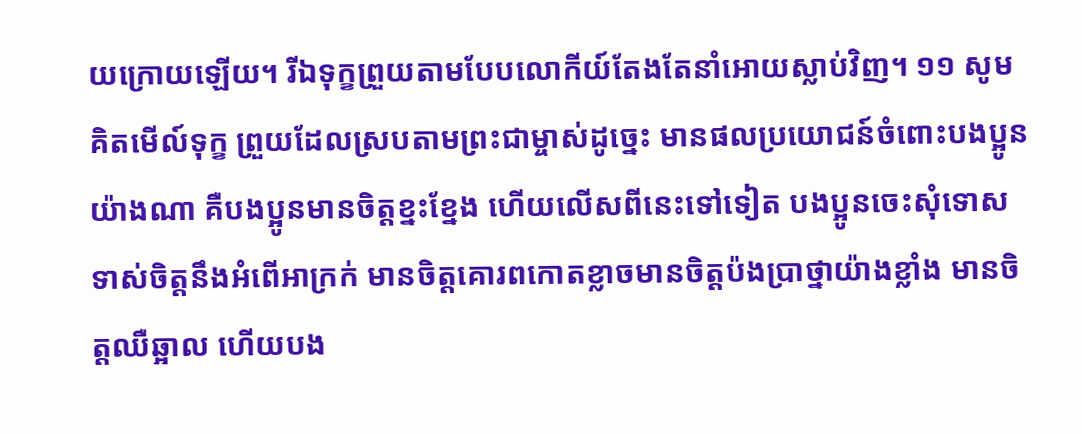យក្រោយឡើយ។ រីឯទុក្ខព្រួយតាមបែបលោកីយ៍តែងតែនាំអោយស្លាប់វិញ។ ១១ សូមគិតមើល៍ទុក្ខ ព្រួយដែលស្របតាមព្រះជាម្ចាស់ដូច្នេះ មានផលប្រយោជន៍ចំពោះបងប្អូនយ៉ាងណា គឺបងប្អូនមានចិត្តខ្នះខ្នែង ហើយលើសពីនេះទៅទៀត បងប្អូនចេះសុំទោសទាស់ចិត្តនឹងអំពើអាក្រក់ មានចិត្តគោរពកោតខ្លាចមានចិត្តប៉ងប្រាថ្នាយ៉ាងខ្លាំង មានចិត្តឈឺឆ្អាល ហើយបង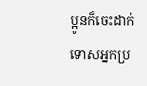ប្អូនក៏ចេះដាក់ទោសអ្នកប្រ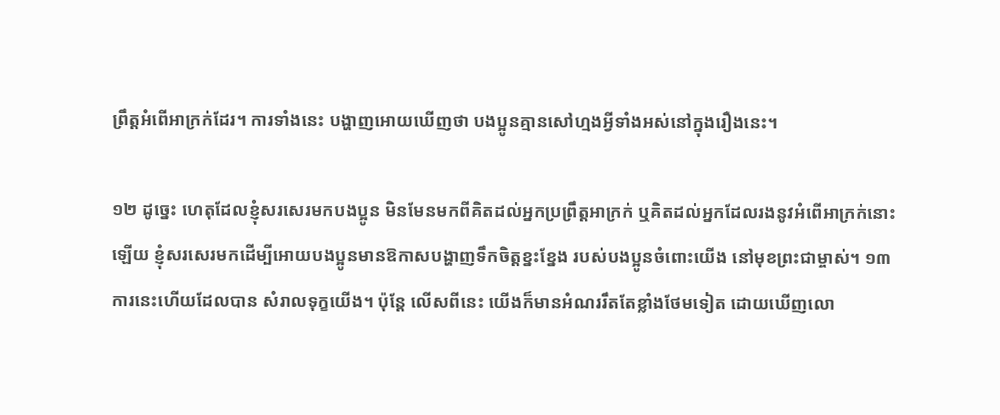ព្រឹត្តអំពើអាក្រក់ដែរ។ ការទាំងនេះ បង្ហាញអោយឃើញថា បងប្អូនគ្មានសៅហ្មងអ្វីទាំងអស់នៅក្នុងរឿងនេះ។

១២ ដូច្នេះ ហេតុដែលខ្ញុំសរសេរមកបងប្អូន មិនមែនមកពីគិតដល់អ្នកប្រព្រឹត្តអាក្រក់ ឬគិតដល់អ្នកដែលរងនូវអំពើអាក្រក់នោះឡើយ ខ្ញុំសរសេរមកដើម្បីអោយបងប្អូនមានឱកាសបង្ហាញទឹកចិត្តខ្នះខ្នែង របស់បងប្អូនចំពោះយើង នៅមុខព្រះជាម្ចាស់។ ១៣ ការនេះហើយដែលបាន សំរាលទុក្ខយើង។ ប៉ុន្តែ លើសពីនេះ យើងក៏មានអំណររឹតតែខ្លាំងថែមទៀត ដោយឃើញលោ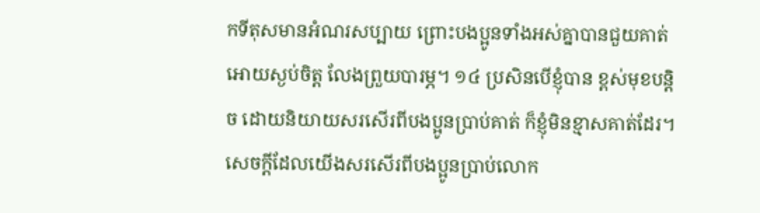កទីតុសមានអំណរសប្បាយ ព្រោះបងប្អូនទាំងអស់គ្នាបានជួយគាត់អោយស្ងប់ចិត្ត លែងព្រួយបារម្ភ។ ១៤ ប្រសិនបើខ្ញុំបាន ខ្ពស់មុខបន្តិច ដោយនិយាយសរសើរពីបងប្អូនប្រាប់គាត់ ក៏ខ្ញុំមិនខ្មាសគាត់ដែរ។ សេចក្ដីដែលយើងសរសើរពីបងប្អូនប្រាប់លោក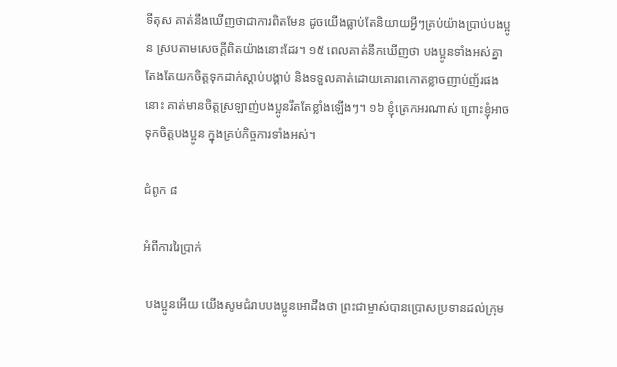ទីតុស គាត់នឹងឃើញថាជាការពិតមែន ដូចយើងធ្លាប់តែនិយាយអ្វីៗគ្រប់យ៉ាងប្រាប់បងប្អូន ស្របតាមសេចក្ដីពិតយ៉ាងនោះដែរ។ ១៥ ពេលគាត់នឹកឃើញថា បងប្អូនទាំងអស់គ្នាតែងតែយកចិត្តទុកដាក់ស្ដាប់បង្គាប់ និងទទួលគាត់ដោយគោរពកោតខ្លាចញាប់ញ័រផងនោះ គាត់មានចិត្តស្រឡាញ់បងប្អូនរឹតតែខ្លាំងឡើងៗ។ ១៦ ខ្ញុំត្រេកអរណាស់ ព្រោះខ្ញុំអាចទុកចិត្តបងប្អូន ក្នុងគ្រប់កិច្ចការទាំងអស់។

ជំពូក ៨

អំពីការរៃប្រាក់

 បងប្អូនអើយ យើងសូមជំរាបបងប្អូនអោដឹងថា ព្រះជាម្ចាស់បានប្រោសប្រទានដល់ក្រុម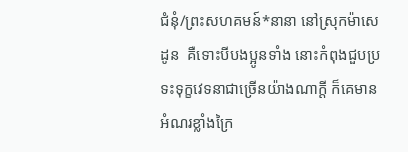ជំនុំ/ព្រះសហគមន៍*នានា នៅស្រុកម៉ាសេដូន  គឺទោះបីបងប្អូនទាំង នោះកំពុងជួបប្រទះទុក្ខវេទនាជាច្រើនយ៉ាងណាក្ដី ក៏គេមានអំណរខ្លាំងក្រៃ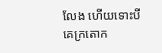លែង ហើយទោះបីគេក្រតោក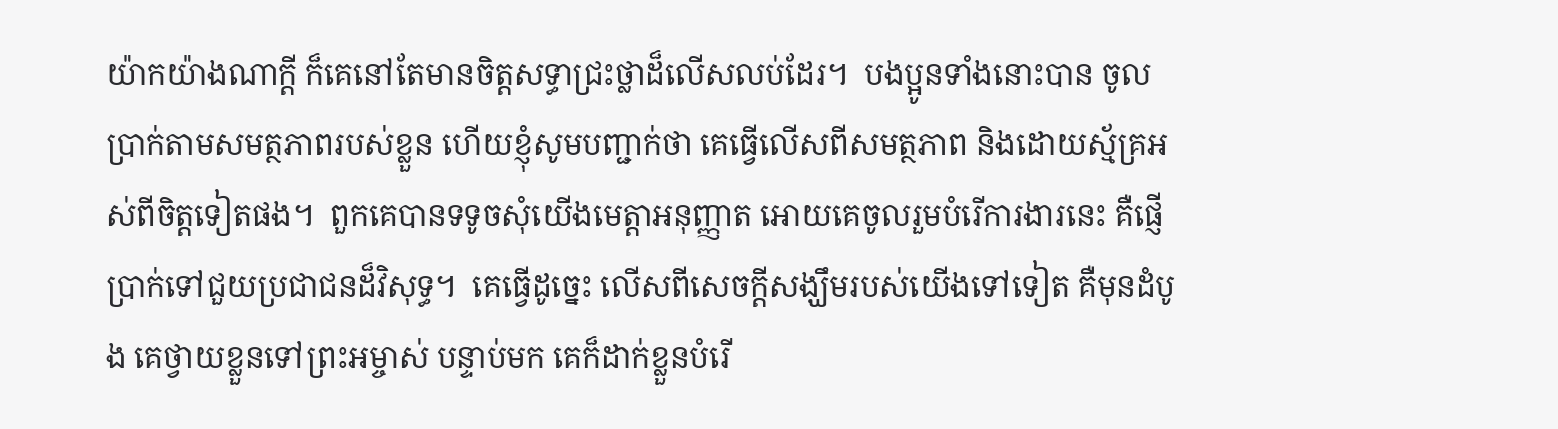យ៉ាកយ៉ាងណាក្ដី ក៏គេនៅតែមានចិត្តសទ្ធាជ្រះថ្លាដ៏លើសលប់ដែរ។  បងប្អូនទាំងនោះបាន ចូលប្រាក់តាមសមត្ថភាពរបស់ខ្លួន ហើយខ្ញុំសូមបញ្ជាក់ថា គេធ្វើលើសពីសមត្ថភាព និងដោយស្ម័គ្រអស់ពីចិត្តទៀតផង។  ពួកគេបានទទូចសុំយើងមេត្តាអនុញ្ញាត អោយគេចូលរួមបំរើការងារនេះ គឺផ្ញើប្រាក់ទៅជួយប្រជាជនដ៏វិសុទ្ធ។  គេធ្វើដូច្នេះ លើសពីសេចក្ដីសង្ឃឹមរបស់យើងទៅទៀត គឺមុនដំបូង គេថ្វាយខ្លួនទៅព្រះអម្ចាស់ បន្ទាប់មក គេក៏ដាក់ខ្លួនបំរើ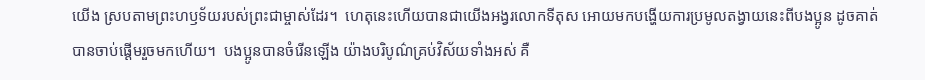យើង ស្របតាមព្រះហឫទ័យរបស់ព្រះជាម្ចាស់ដែរ។  ហេតុនេះហើយបានជាយើងអង្វរលោកទីតុស អោយមកបង្ហើយការប្រមូលតង្វាយនេះពីបងប្អូន ដូចគាត់បានចាប់ផ្ដើមរួចមកហើយ។  បងប្អូនបានចំរើនឡើង យ៉ាងបរិបូណ៌គ្រប់វិស័យទាំងអស់ គឺ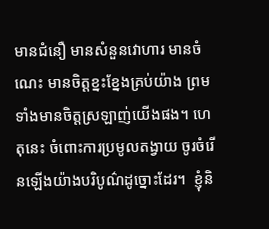មានជំនឿ មានសំនួនវោហារ មានចំណេះ មានចិត្តខ្នះខ្នែងគ្រប់យ៉ាង ព្រមទាំងមានចិត្តស្រឡាញ់យើងផង។ ហេតុនេះ ចំពោះការប្រមូលតង្វាយ ចូរចំរើនឡើងយ៉ាងបរិបូណ៌ដូច្នោះដែរ។  ខ្ញុំនិ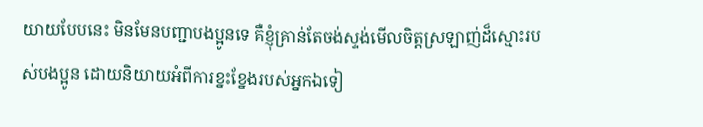យាយបែបនេះ មិនមែនបញ្ជាបងប្អូនទេ គឺខ្ញុំគ្រាន់តែចង់ស្ទង់មើលចិត្តស្រឡាញ់ដ៏ស្មោះរបស់បងប្អូន ដោយនិយាយអំពីការខ្នះខ្នែងរបស់អ្នកឯទៀ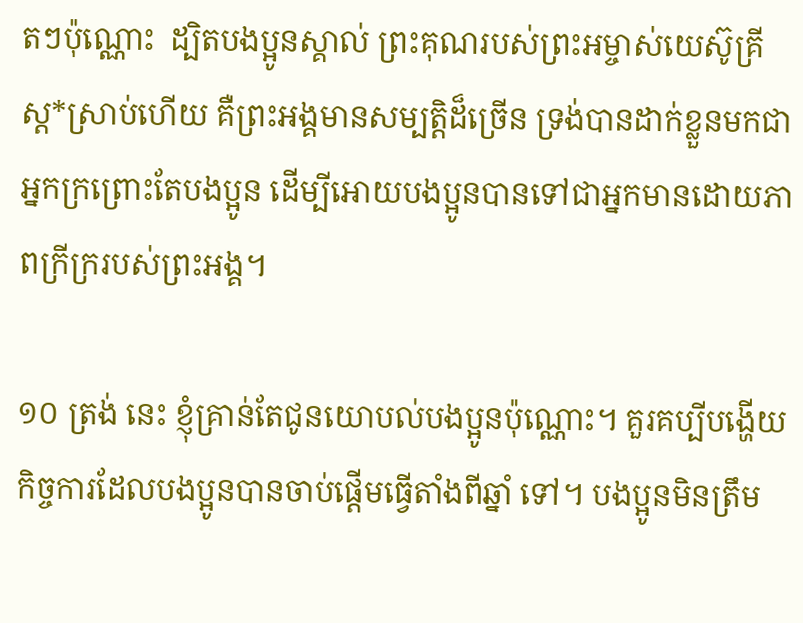តៗប៉ុណ្ណោះ  ដ្បិតបងប្អូនស្គាល់ ព្រះគុណរបស់ព្រះអម្ចាស់យេស៊ូគ្រីស្ដ*ស្រាប់ហើយ គឺព្រះអង្គមានសម្បត្តិដ៏ច្រើន ទ្រង់បានដាក់ខ្លួនមកជាអ្នកក្រព្រោះតែបងប្អូន ដើម្បីអោយបងប្អូនបានទៅជាអ្នកមានដោយភាពក្រីក្ររបស់ព្រះអង្គ។

១០ ត្រង់ នេះ ខ្ញុំគ្រាន់តែជូនយោបល់បងប្អូនប៉ុណ្ណោះ។ គួរគប្បីបង្ហើយកិច្ចការដែលបងប្អូនបានចាប់ផ្ដើមធ្វើតាំងពីឆ្នាំ ទៅ។ បងប្អូនមិនត្រឹម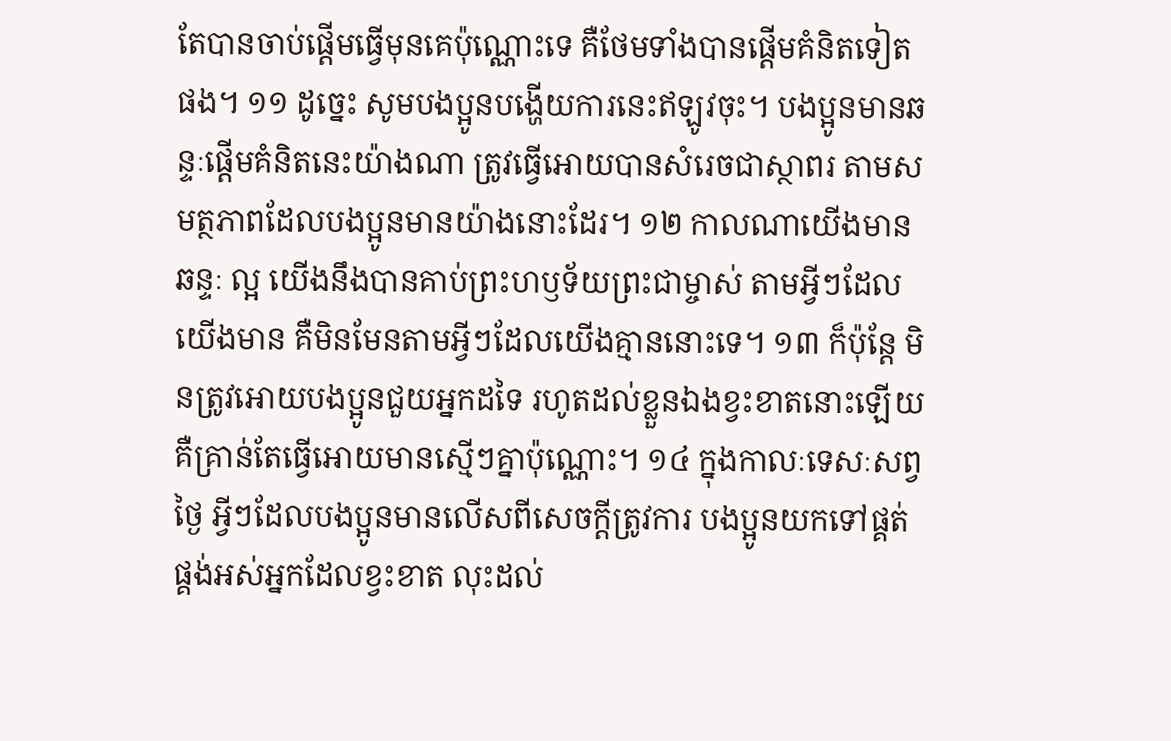តែបានចាប់ផ្ដើមធ្វើមុនគេប៉ុណ្ណោះទេ គឺថែមទាំងបានផ្ដើមគំនិតទៀតផង។ ១១ ដូច្នេះ សូមបងប្អូនបង្ហើយការនេះឥឡូវចុះ។ បងប្អូនមានឆន្ទៈផ្ដើមគំនិតនេះយ៉ាងណា ត្រូវធ្វើអោយបានសំរេចជាស្ថាពរ តាមសមត្ថភាពដែលបងប្អូនមានយ៉ាងនោះដែរ។ ១២ កាលណាយើងមានឆន្ទៈ ល្អ យើងនឹងបានគាប់ព្រះហឫទ័យព្រះជាម្ចាស់ តាមអ្វីៗដែលយើងមាន គឺមិនមែនតាមអ្វីៗដែលយើងគ្មាននោះទេ។ ១៣ ក៏ប៉ុន្តែ មិនត្រូវអោយបងប្អូនជួយអ្នកដទៃ រហូតដល់ខ្លួនឯងខ្វះខាតនោះឡើយ គឺគ្រាន់តែធ្វើអោយមានស្មើៗគ្នាប៉ុណ្ណោះ។ ១៤ ក្នុងកាលៈទេសៈសព្វ ថ្ងៃ អ្វីៗដែលបងប្អូនមានលើសពីសេចក្ដីត្រូវការ បងប្អូនយកទៅផ្គត់ផ្គង់អស់អ្នកដែលខ្វះខាត លុះដល់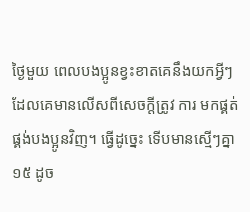ថ្ងៃមួយ ពេលបងប្អូនខ្វះខាតគេនឹងយកអ្វីៗដែលគេមានលើសពីសេចក្ដីត្រូវ ការ មកផ្គត់ផ្គង់បងប្អូនវិញ។ ធ្វើដូច្នេះ ទើបមានស្មើៗគ្នា ១៥ ដូច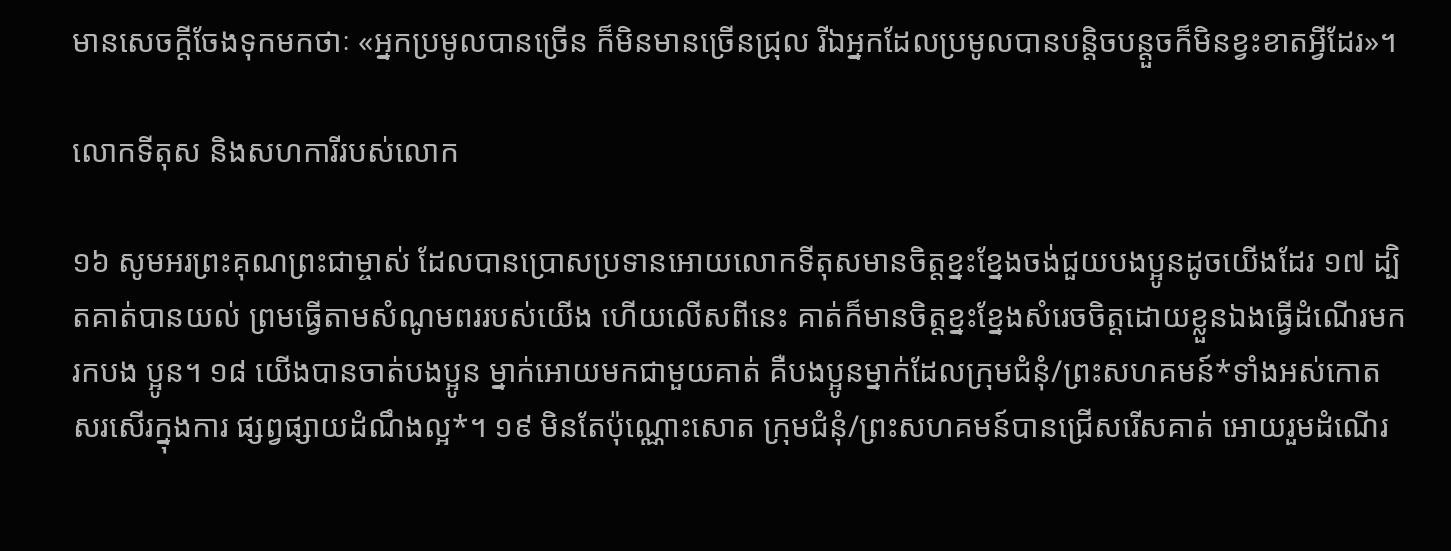មានសេចក្ដីចែងទុកមកថាៈ «អ្នកប្រមូលបានច្រើន ក៏មិនមានច្រើនជ្រុល រីឯអ្នកដែលប្រមូលបានបន្តិចបន្តួចក៏មិនខ្វះខាតអ្វីដែរ»។

លោកទីតុស និងសហការីរបស់លោក

១៦ សូមអរព្រះគុណព្រះជាម្ចាស់ ដែលបានប្រោសប្រទានអោយលោកទីតុសមានចិត្តខ្នះខ្នែងចង់ជួយបងប្អូនដូចយើងដែរ ១៧ ដ្បិតគាត់បានយល់ ព្រមធ្វើតាមសំណូមពររបស់យើង ហើយលើសពីនេះ គាត់ក៏មានចិត្តខ្នះខ្នែងសំរេចចិត្តដោយខ្លួនឯងធ្វើដំណើរមករកបង ប្អូន។ ១៨ យើងបានចាត់បងប្អូន ម្នាក់អោយមកជាមួយគាត់ គឺបងប្អូនម្នាក់ដែលក្រុមជំនុំ/ព្រះសហគមន៍*ទាំងអស់កោតសរសើរក្នុងការ ផ្សព្វផ្សាយដំណឹងល្អ*។ ១៩ មិនតែប៉ុណ្ណោះសោត ក្រុមជំនុំ/ព្រះសហគមន៍បានជ្រើសរើសគាត់ អោយរួមដំណើរ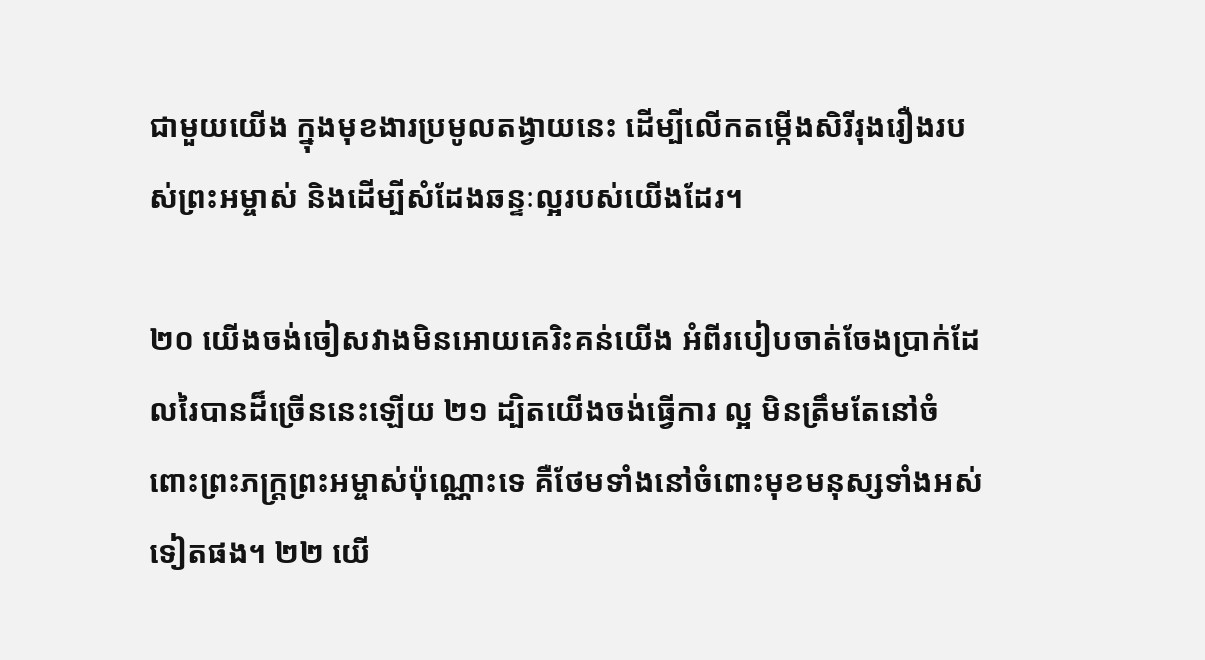ជាមួយយើង ក្នុងមុខងារប្រមូលតង្វាយនេះ ដើម្បីលើកតម្កើងសិរីរុងរឿងរបស់ព្រះអម្ចាស់ និងដើម្បីសំដែងឆន្ទៈល្អរបស់យើងដែរ។

២០ យើងចង់ចៀសវាងមិនអោយគេរិះគន់យើង អំពីរបៀបចាត់ចែងប្រាក់ដែលរៃបានដ៏ច្រើននេះឡើយ ២១ ដ្បិតយើងចង់ធ្វើការ ល្អ មិនត្រឹមតែនៅចំពោះព្រះភក្ត្រព្រះអម្ចាស់ប៉ុណ្ណោះទេ គឺថែមទាំងនៅចំពោះមុខមនុស្សទាំងអស់ទៀតផង។ ២២ យើ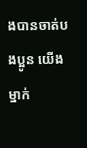ងបានចាត់បងប្អូន យើងម្នាក់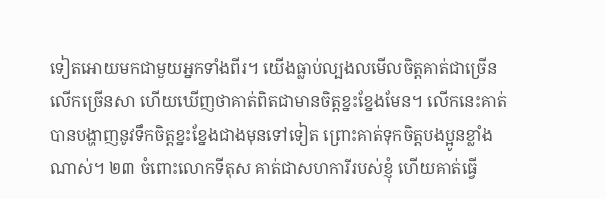ទៀតអោយមកជាមួយអ្នកទាំងពីរ។ យើងធ្លាប់ល្បងលមើលចិត្តគាត់ជាច្រើនលើកច្រើនសា ហើយឃើញថាគាត់ពិតជាមានចិត្តខ្នះខ្នែងមែន។ លើកនេះគាត់បានបង្ហាញនូវទឹកចិត្តខ្នះខ្នែងជាងមុនទៅទៀត ព្រោះគាត់ទុកចិត្តបងប្អូនខ្លាំងណាស់។ ២៣ ចំពោះលោកទីតុស គាត់ជាសហការីរបស់ខ្ញុំ ហើយគាត់ធ្វើ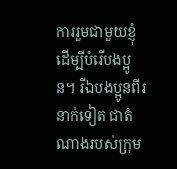ការរួមជាមួយខ្ញុំ ដើម្បីបំរើបងប្អូន។ រីឯបងប្អូនពីរនាក់ទៀត ជាតំណាងរបស់ក្រុម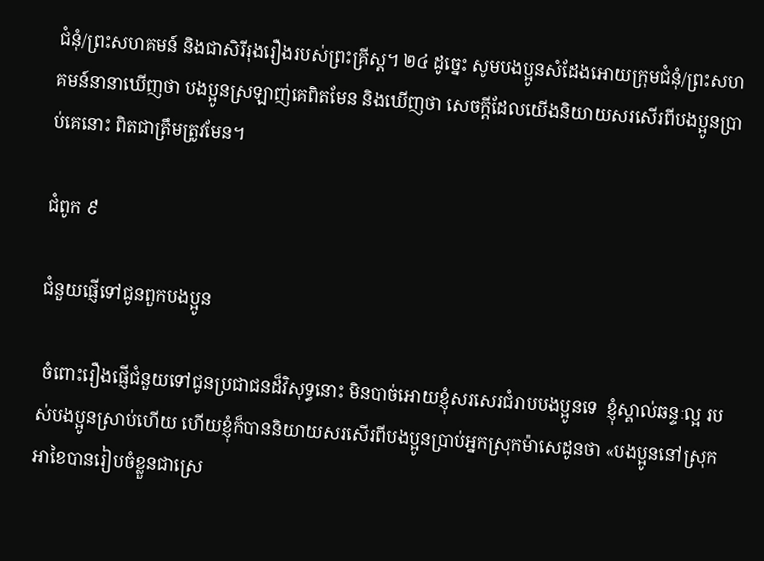ជំនុំ/ព្រះសហគមន៍ និងជាសិរីរុងរឿងរបស់ព្រះគ្រីស្ដ។ ២៤ ដូច្នេះ សូមបងប្អូនសំដែងអោយក្រុមជំនុំ/ព្រះសហគមន៍នានាឃើញថា បងប្អូនស្រឡាញ់គេពិតមែន និងឃើញថា សេចក្ដីដែលយើងនិយាយសរសើរពីបងប្អូនប្រាប់គេនោះ ពិតជាត្រឹមត្រូវមែន។

ជំពូក ៩

ជំនួយផ្ញើទៅជូនពួកបងប្អូន

 ចំពោះរឿងផ្ញើជំនួយទៅជូនប្រជាជនដ៏វិសុទ្ធនោះ មិនបាច់អោយខ្ញុំសរសេរជំរាបបងប្អូនទេ  ខ្ញុំស្គាល់ឆន្ទៈល្អ របស់បងប្អូនស្រាប់ហើយ ហើយខ្ញុំក៏បាននិយាយសរសើរពីបងប្អូនប្រាប់អ្នកស្រុកម៉ាសេដូនថា «បងប្អូននៅស្រុកអាខៃបានរៀបចំខ្លួនជាស្រេ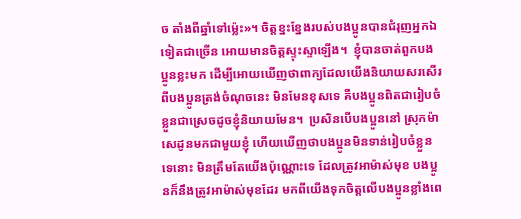ច តាំងពីឆ្នាំទៅម៉្លេះ»។ ចិត្តខ្នះខ្នែងរបស់បងប្អូនបានជំរុញអ្នកឯទៀតជាច្រើន អោយមានចិត្តស្ទុះស្ទាឡើង។  ខ្ញុំបានចាត់ពួកបង ប្អូនខ្លះមក ដើម្បីអោយឃើញថាពាក្យដែលយើងនិយាយសរសើរពីបងប្អូនត្រង់ចំណុចនេះ មិនមែនខុសទេ គឺបងប្អូនពិតជារៀបចំខ្លួនជាស្រេចដូចខ្ញុំនិយាយមែន។  ប្រសិនបើបងប្អូននៅ ស្រុកម៉ាសេដូនមកជាមួយខ្ញុំ ហើយឃើញថាបងប្អូនមិនទាន់រៀបចំខ្លួនទេនោះ មិនត្រឹមតែយើងប៉ុណ្ណោះទេ ដែលត្រូវអាម៉ាស់មុខ បងប្អូនក៏នឹងត្រូវអាម៉ាស់មុខដែរ មកពីយើងទុកចិត្តលើបងប្អូនខ្លាំងពេ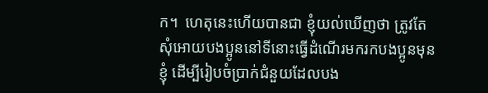ក។  ហេតុនេះហើយបានជា ខ្ញុំយល់ឃើញថា ត្រូវតែសុំអោយបងប្អូននៅទីនោះធ្វើដំណើរមករកបងប្អូនមុនខ្ញុំ ដើម្បីរៀបចំប្រាក់ជំនួយដែលបង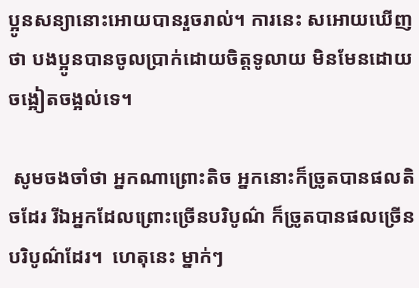ប្អូនសន្យានោះអោយបានរួចរាល់។ ការនេះ សអោយឃើញថា បងប្អូនបានចូលប្រាក់ដោយចិត្តទូលាយ មិនមែនដោយចង្អៀតចង្អល់ទេ។

 សូមចងចាំថា អ្នកណាព្រោះតិច អ្នកនោះក៏ច្រូតបានផលតិចដែរ រីឯអ្នកដែលព្រោះច្រើនបរិបូណ៌ ក៏ច្រូតបានផលច្រើនបរិបូណ៌ដែរ។  ហេតុនេះ ម្នាក់ៗ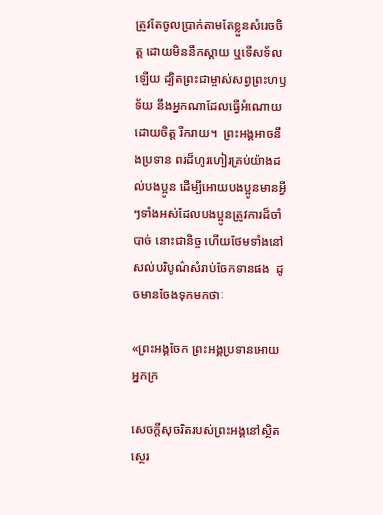ត្រូវតែចូលប្រាក់តាមតែខ្លួនសំរេចចិត្ត ដោយមិននឹកស្ដាយ ឬទើសទ័លឡើយ ដ្បិតព្រះជាម្ចាស់សព្វព្រះហឫទ័យ នឹងអ្នកណាដែលធ្វើអំណោយដោយចិត្ត រីករាយ។  ព្រះអង្គអាចនឹងប្រទាន ពរដ៏ហូរហៀរគ្រប់យ៉ាងដល់បងប្អូន ដើម្បីអោយបងប្អូនមានអ្វីៗទាំងអស់ដែលបងប្អូនត្រូវការដ៏ចាំបាច់ នោះជានិច្ច ហើយថែមទាំងនៅសល់បរិបូណ៌សំរាប់ចែកទានផង  ដូចមានចែងទុកមកថាៈ

«ព្រះអង្គចែក ព្រះអង្គប្រទានអោយអ្នកក្រ

សេចក្ដីសុចរិតរបស់ព្រះអង្គនៅស្ថិតស្ថេរ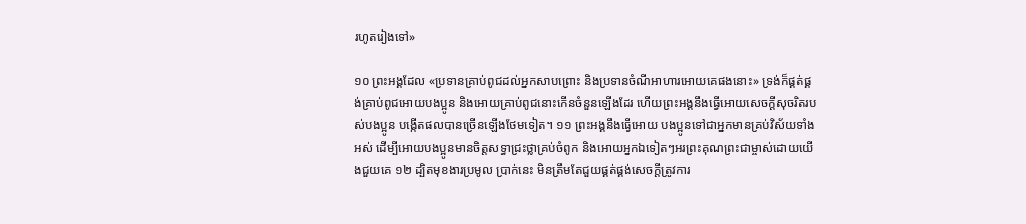រហូតរៀងទៅ»

១០ ព្រះអង្គដែល «ប្រទានគ្រាប់ពូជដល់អ្នកសាបព្រោះ និងប្រទានចំណីអាហារអោយគេផងនោះ» ទ្រង់ក៏ផ្គត់ផ្គង់គ្រាប់ពូជអោយបងប្អូន និងអោយគ្រាប់ពូជនោះកើនចំនួនឡើងដែរ ហើយព្រះអង្គនឹងធ្វើអោយសេចក្ដីសុចរិតរបស់បងប្អូន បង្កើតផលបានច្រើនឡើងថែមទៀត។ ១១ ព្រះអង្គនឹងធ្វើអោយ បងប្អូនទៅជាអ្នកមានគ្រប់វិស័យទាំងអស់ ដើម្បីអោយបងប្អូនមានចិត្តសទ្ធាជ្រះថ្លាគ្រប់ចំពូក និងអោយអ្នកឯទៀតៗអរព្រះគុណព្រះជាម្ចាស់ដោយយើងជួយគេ ១២ ដ្បិតមុខងារប្រមូល ប្រាក់នេះ មិនត្រឹមតែជួយផ្គត់ផ្គង់សេចក្ដីត្រូវការ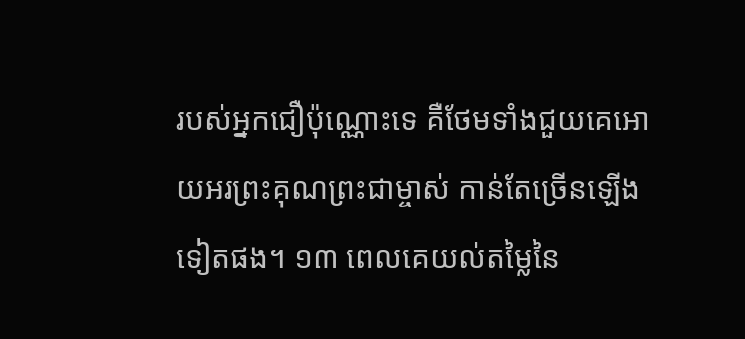របស់អ្នកជឿប៉ុណ្ណោះទេ គឺថែមទាំងជួយគេអោយអរព្រះគុណព្រះជាម្ចាស់ កាន់តែច្រើនឡើងទៀតផង។ ១៣ ពេលគេយល់តម្លៃនៃ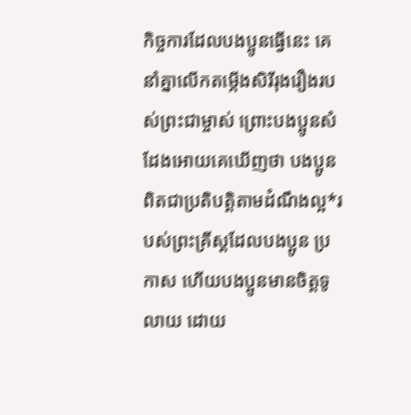កិច្ចការដែលបងប្អូនធ្វើនេះ គេនាំគ្នាលើកតម្កើងសិរីរុងរឿងរបស់ព្រះជាម្ចាស់ ព្រោះបងប្អូនសំដែងអោយគេឃើញថា បងប្អូនពិតជាប្រតិបត្តិតាមដំណឹងល្អ*របស់ព្រះគ្រីស្ដដែលបងប្អូន ប្រកាស ហើយបងប្អូនមានចិត្តទូលាយ ដោយ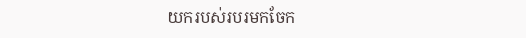យករបស់របរមកចែក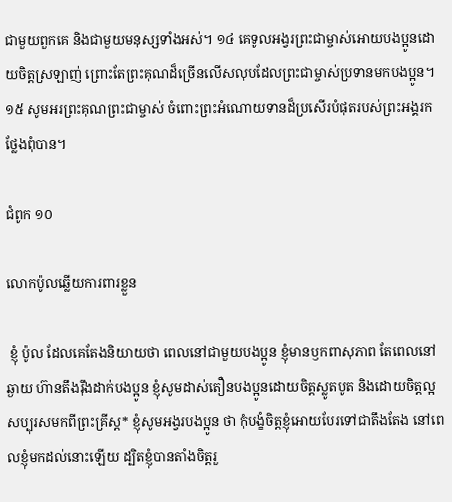ជាមួយពួកគេ និងជាមួយមនុស្សទាំងអស់។ ១៤ គេទូលអង្វរព្រះជាម្ចាស់អោយបងប្អូនដោយចិត្តស្រឡាញ់ ព្រោះតែព្រះគុណដ៏ច្រើនលើសលុបដែលព្រះជាម្ចាស់ប្រទានមកបងប្អូន។ ១៥ សូមអរព្រះគុណព្រះជាម្ចាស់ ចំពោះព្រះអំណោយទានដ៏ប្រសើរបំផុតរបស់ព្រះអង្គរកថ្លែងពុំបាន។

ជំពូក ១០

លោកប៉ូលឆ្លើយការពារខ្លួន

 ខ្ញុំ ប៉ូល ដែលគេតែងនិយាយថា ពេលនៅជាមួយបងប្អូន ខ្ញុំមានឫកពាសុភាព តែពេលនៅឆ្ងាយ ហ៊ានតឹងរ៉ឹងដាក់បងប្អូន ខ្ញុំសូមដាស់តឿនបងប្អូនដោយចិត្តស្លូតបូត និងដោយចិត្តល្អសប្បុរសមកពីព្រះគ្រីស្ដ* ខ្ញុំសូមអង្វរបងប្អូន ថា កុំបង្ខំចិត្តខ្ញុំអោយបែរទៅជាតឹងតែង នៅពេលខ្ញុំមកដល់នោះឡើយ ដ្បិតខ្ញុំបានតាំងចិត្តរួ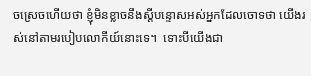ចស្រេចហើយថា ខ្ញុំមិនខ្លាចនឹងស្ដីបន្ទោសអស់អ្នកដែលចោទថា យើងរស់នៅតាមរបៀបលោកីយ៍នោះទេ។  ទោះបីយើងជា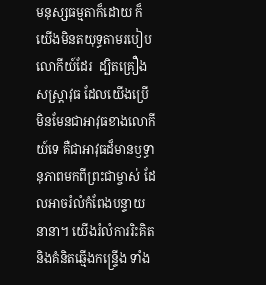មនុស្សធម្មតាក៏ដោយ ក៏យើងមិនតយុទ្ធតាមរបៀបលោកីយ៍ដែរ  ដ្បិតគ្រឿងសស្រ្ដាវុធ ដែលយើងប្រើ មិនមែនជាអាវុធខាងលោកីយ៍ទេ គឺជាអាវុធដ៏មានឫទ្ធានុភាពមកពីព្រះជាម្ចាស់ ដែលអាចរំលំកំពែងបន្ទាយនានា។ យើងរំលំការរិះគិត  និងគំនិតឆ្មើងកន្ទ្រើង ទាំង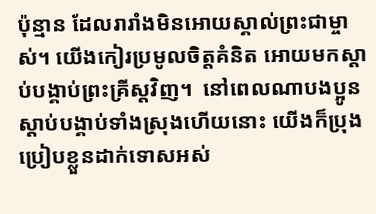ប៉ុន្មាន ដែលរារាំងមិនអោយស្គាល់ព្រះជាម្ចាស់។ យើងកៀរប្រមូលចិត្តគំនិត អោយមកស្ដាប់បង្គាប់ព្រះគ្រីស្ដវិញ។  នៅពេលណាបងប្អូនស្ដាប់បង្គាប់ទាំងស្រុងហើយនោះ យើងក៏ប្រុងប្រៀបខ្លួនដាក់ទោសអស់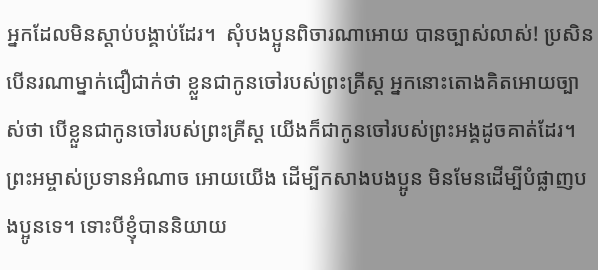អ្នកដែលមិនស្ដាប់បង្គាប់ដែរ។  សុំបងប្អូនពិចារណាអោយ បានច្បាស់លាស់! ប្រសិនបើនរណាម្នាក់ជឿជាក់ថា ខ្លួនជាកូនចៅរបស់ព្រះគ្រីស្ដ អ្នកនោះតោងគិតអោយច្បាស់ថា បើខ្លួនជាកូនចៅរបស់ព្រះគ្រីស្ដ យើងក៏ជាកូនចៅរបស់ព្រះអង្គដូចគាត់ដែរ។  ព្រះអម្ចាស់ប្រទានអំណាច អោយយើង ដើម្បីកសាងបងប្អូន មិនមែនដើម្បីបំផ្លាញបងប្អូនទេ។ ទោះបីខ្ញុំបាននិយាយ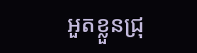អួតខ្លួនជ្រុ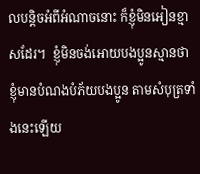លបន្តិចអំពីអំណាចនោះ ក៏ខ្ញុំមិនអៀនខ្មាសដែរ។  ខ្ញុំមិនចង់អោយបងប្អូនស្មានថា ខ្ញុំមានបំណងបំភ័យបងប្អូន តាមសំបុត្រទាំងនេះឡើយ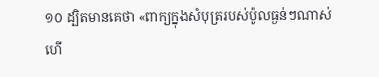១០ ដ្បិតមានគេថា «ពាក្យក្នុងសំបុត្ររបស់ប៉ូលធ្ងន់ៗណាស់ ហើ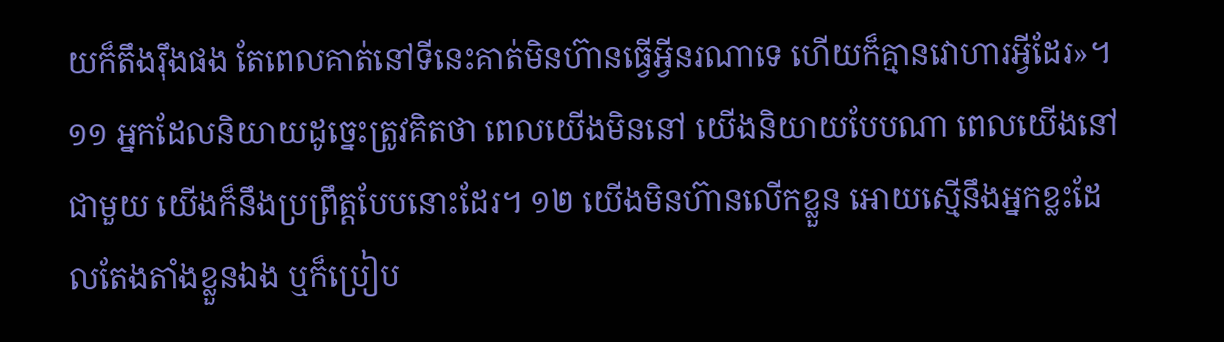យក៏តឹងរ៉ឹងផង តែពេលគាត់នៅទីនេះគាត់មិនហ៊ានធ្វើអ្វីនរណាទេ ហើយក៏គ្មានវោហារអ្វីដែរ»។ ១១ អ្នកដែលនិយាយដូច្នេះត្រូវគិតថា ពេលយើងមិននៅ យើងនិយាយបែបណា ពេលយើងនៅជាមួយ យើងក៏នឹងប្រព្រឹត្តបែបនោះដែរ។ ១២ យើងមិនហ៊ានលើកខ្លួន អោយស្មើនឹងអ្នកខ្លះដែលតែងតាំងខ្លួនឯង ឬក៏ប្រៀប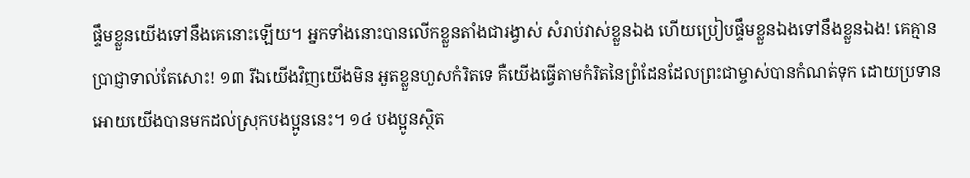ផ្ទឹមខ្លួនយើងទៅនឹងគេនោះឡើយ។ អ្នកទាំងនោះបានលើកខ្លួនតាំងជារង្វាស់ សំរាប់វាស់ខ្លួនឯង ហើយប្រៀបផ្ទឹមខ្លួនឯងទៅនឹងខ្លួនឯង! គេគ្មានប្រាជ្ញាទាល់តែសោះ! ១៣ រីឯយើងវិញយើងមិន អួតខ្លួនហួសកំរិតទេ គឺយើងធ្វើតាមកំរិតនៃព្រំដែនដែលព្រះជាម្ចាស់បានកំណត់ទុក ដោយប្រទានអោយយើងបានមកដល់ស្រុកបងប្អូននេះ។ ១៤ បងប្អូនស្ថិត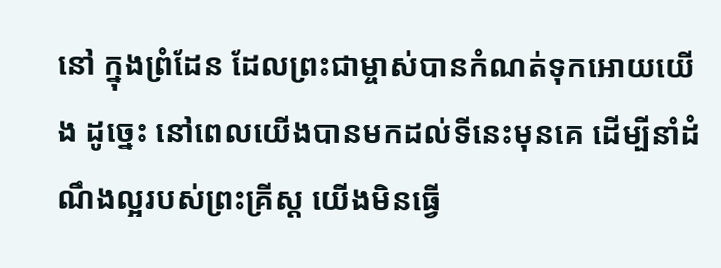នៅ ក្នុងព្រំដែន ដែលព្រះជាម្ចាស់បានកំណត់ទុកអោយយើង ដូច្នេះ នៅពេលយើងបានមកដល់ទីនេះមុនគេ ដើម្បីនាំដំណឹងល្អរបស់ព្រះគ្រីស្ដ យើងមិនធ្វើ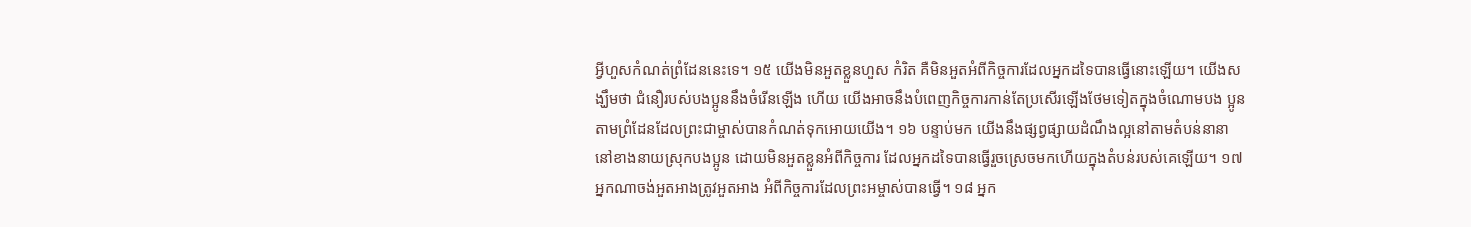អ្វីហួសកំណត់ព្រំដែននេះទេ។ ១៥ យើងមិនអួតខ្លួនហួស កំរិត គឺមិនអួតអំពីកិច្ចការដែលអ្នកដទៃបានធ្វើនោះឡើយ។ យើងសង្ឃឹមថា ជំនឿរបស់បងប្អូននឹងចំរើនឡើង ហើយ យើងអាចនឹងបំពេញកិច្ចការកាន់តែប្រសើរឡើងថែមទៀតក្នុងចំណោមបង ប្អូន តាមព្រំដែនដែលព្រះជាម្ចាស់បានកំណត់ទុកអោយយើង។ ១៦ បន្ទាប់មក យើងនឹងផ្សព្វផ្សាយដំណឹងល្អនៅតាមតំបន់នានានៅខាងនាយស្រុកបងប្អូន ដោយមិនអួតខ្លួនអំពីកិច្ចការ ដែលអ្នកដទៃបានធ្វើរួចស្រេចមកហើយក្នុងតំបន់របស់គេឡើយ។ ១៧ អ្នកណាចង់អួតអាងត្រូវអួតអាង អំពីកិច្ចការដែលព្រះអម្ចាស់បានធ្វើ។ ១៨ អ្នក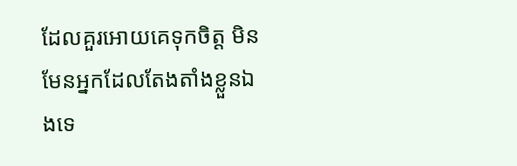ដែលគួរអោយគេទុកចិត្ត មិនមែនអ្នកដែលតែងតាំងខ្លួនឯងទេ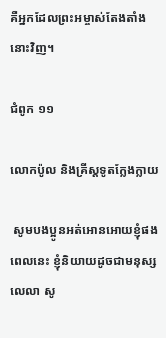គឺអ្នកដែលព្រះអម្ចាស់តែងតាំងនោះវិញ។

ជំពូក ១១

លោកប៉ូល និងគ្រីស្ដទូតក្លែងក្លាយ

 សូមបងប្អូនអត់អោនអោយខ្ញុំផង ពេលនេះ ខ្ញុំនិយាយដូចជាមនុស្សលេលា សូ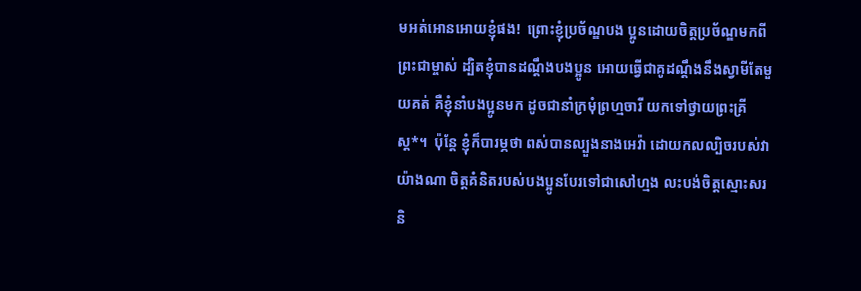មអត់អោនអោយខ្ញុំផង!  ព្រោះខ្ញុំប្រច័ណ្ឌបង ប្អូនដោយចិត្តប្រច័ណ្ឌមកពីព្រះជាម្ចាស់ ដ្បិតខ្ញុំបានដណ្ដឹងបងប្អូន អោយធ្វើជាគូដណ្ដឹងនឹងស្វាមីតែមួយគត់ គឺខ្ញុំនាំបងប្អូនមក ដូចជានាំក្រមុំព្រហ្មចារី យកទៅថ្វាយព្រះគ្រីស្ដ*។  ប៉ុន្តែ ខ្ញុំក៏បារម្ភថា ពស់បានល្បួងនាងអេវ៉ា ដោយកលល្បិចរបស់វាយ៉ាងណា ចិត្តគំនិតរបស់បងប្អូនបែរទៅជាសៅហ្មង លះបង់ចិត្តស្មោះសរ និ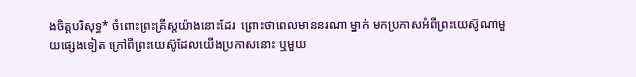ងចិត្តបរិសុទ្ធ* ចំពោះព្រះគ្រីស្ដយ៉ាងនោះដែរ  ព្រោះថាពេលមាននរណា ម្នាក់ មកប្រកាសអំពីព្រះយេស៊ូណាមួយផ្សេងទៀត ក្រៅពីព្រះយេស៊ូដែលយើងប្រកាសនោះ ឬមួយ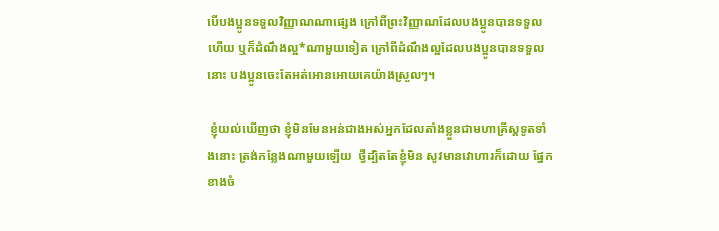បើបងប្អូនទទួលវិញ្ញាណណាផ្សេង ក្រៅពីព្រះវិញ្ញាណដែលបងប្អូនបានទទួលហើយ ឬក៏ដំណឹងល្អ*ណាមួយទៀត ក្រៅពីដំណឹងល្អដែលបងប្អូនបានទទួលនោះ បងប្អូនចេះតែអត់អោនអោយគេយ៉ាងស្រួលៗ។

 ខ្ញុំយល់ឃើញថា ខ្ញុំមិនមែនអន់ជាងអស់អ្នកដែលតាំងខ្លួនជាមហាគ្រីស្ដទូតទាំងនោះ ត្រង់កន្លែងណាមួយឡើយ  ថ្វីដ្បិតតែខ្ញុំមិន សូវមានវោហារក៏ដោយ ផ្នែកខាងចំ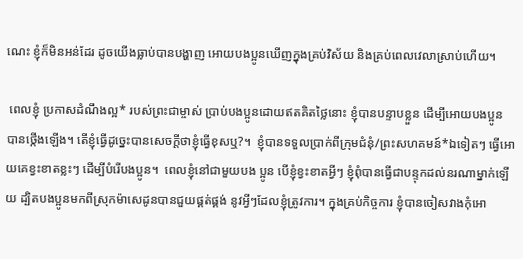ណេះ ខ្ញុំក៏មិនអន់ដែរ ដូចយើងធ្លាប់បានបង្ហាញ អោយបងប្អូនឃើញក្នុងគ្រប់វិស័យ និងគ្រប់ពេលវេលាស្រាប់ហើយ។

 ពេលខ្ញុំ ប្រកាសដំណឹងល្អ* របស់ព្រះជាម្ចាស់ ប្រាប់បងប្អូនដោយឥតគិតថ្លៃនោះ ខ្ញុំបានបន្ទាបខ្លួន ដើម្បីអោយបងប្អូន បានថ្កើងឡើង។ តើខ្ញុំធ្វើដូច្នេះបានសេចក្ដីថាខ្ញុំធ្វើខុសឬ?។  ខ្ញុំបានទទួលប្រាក់ពីក្រុមជំនុំ/ព្រះសហគមន៍*ឯទៀតៗ ធ្វើអោយគេខ្វះខាតខ្លះៗ ដើម្បីបំរើបងប្អូន។  ពេលខ្ញុំនៅជាមួយបង ប្អូន បើខ្ញុំខ្វះខាតអ្វីៗ ខ្ញុំពុំបានធ្វើជាបន្ទុកដល់នរណាម្នាក់ឡើយ ដ្បិតបងប្អូនមកពីស្រុកម៉ាសេដូនបានជួយផ្គត់ផ្គង់ នូវអ្វីៗដែលខ្ញុំត្រូវការ។ ក្នុងគ្រប់កិច្ចការ ខ្ញុំបានចៀសវាងកុំអោ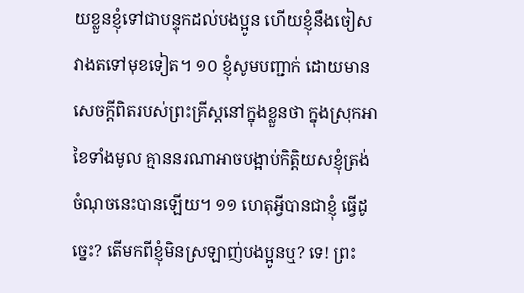យខ្លួនខ្ញុំទៅជាបន្ទុកដល់បងប្អូន ហើយខ្ញុំនឹងចៀសវាងតទៅមុខទៀត។ ១០ ខ្ញុំសូមបញ្ជាក់ ដោយមានសេចក្ដីពិតរបស់ព្រះគ្រីស្ដនៅក្នុងខ្លួនថា ក្នុងស្រុកអាខៃទាំងមូល គ្មាននរណាអាចបង្អាប់កិត្តិយសខ្ញុំត្រង់ចំណុចនេះបានឡើយ។ ១១ ហេតុអ្វីបានជាខ្ញុំ ធ្វើដូច្នេះ? តើមកពីខ្ញុំមិនស្រឡាញ់បងប្អូនឬ? ទេ! ព្រះ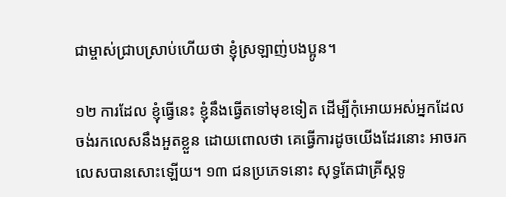ជាម្ចាស់ជ្រាបស្រាប់ហើយថា ខ្ញុំស្រឡាញ់បងប្អូន។

១២ ការដែល ខ្ញុំធ្វើនេះ ខ្ញុំនឹងធ្វើតទៅមុខទៀត ដើម្បីកុំអោយអស់អ្នកដែលចង់រកលេសនឹងអួតខ្លួន ដោយពោលថា គេធ្វើការដូចយើងដែរនោះ អាចរកលេសបានសោះឡើយ។ ១៣ ជនប្រភេទនោះ សុទ្ធតែជាគ្រីស្ដទូ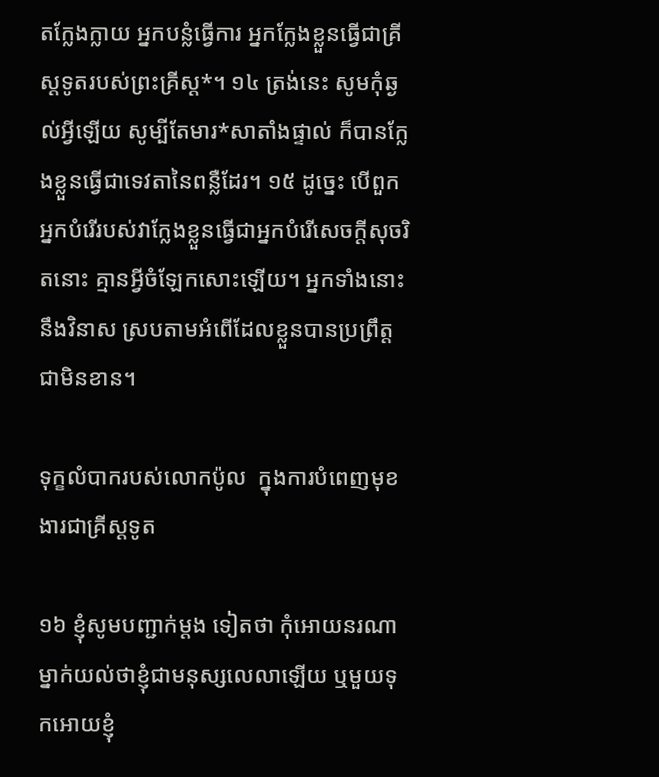តក្លែងក្លាយ អ្នកបន្លំធ្វើការ អ្នកក្លែងខ្លួនធ្វើជាគ្រីស្ដទូតរបស់ព្រះគ្រីស្ដ*។ ១៤ ត្រង់នេះ សូមកុំឆ្ងល់អ្វីឡើយ សូម្បីតែមារ*សាតាំងផ្ទាល់ ក៏បានក្លែងខ្លួនធ្វើជាទេវតានៃពន្លឺដែរ។ ១៥ ដូច្នេះ បើពួកអ្នកបំរើរបស់វាក្លែងខ្លួនធ្វើជាអ្នកបំរើសេចក្ដីសុចរិតនោះ គ្មានអ្វីចំឡែកសោះឡើយ។ អ្នកទាំងនោះនឹងវិនាស ស្របតាមអំពើដែលខ្លួនបានប្រព្រឹត្តជាមិនខាន។

ទុក្ខលំបាករបស់លោកប៉ូល  ក្នុងការបំពេញមុខងារជាគ្រីស្ដទូត

១៦ ខ្ញុំសូមបញ្ជាក់ម្ដង ទៀតថា កុំអោយនរណាម្នាក់យល់ថាខ្ញុំជាមនុស្សលេលាឡើយ ឬមួយទុកអោយខ្ញុំ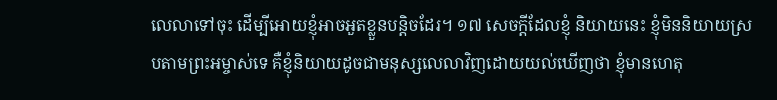លេលាទៅចុះ ដើម្បីអោយខ្ញុំអាចអួតខ្លួនបន្តិចដែរ។ ១៧ សេចក្ដីដែលខ្ញុំ និយាយនេះ ខ្ញុំមិននិយាយស្របតាមព្រះអម្ចាស់ទេ គឺខ្ញុំនិយាយដូចជាមនុស្សលេលាវិញដោយយល់ឃើញថា ខ្ញុំមានហេតុ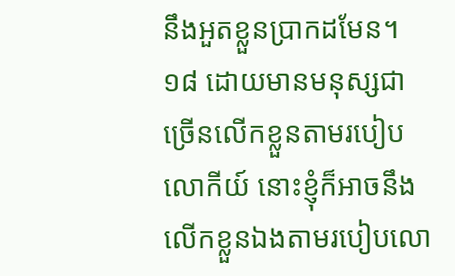នឹងអួតខ្លួនប្រាកដមែន។ ១៨ ដោយមានមនុស្សជាច្រើនលើកខ្លួនតាមរបៀបលោកីយ៍ នោះខ្ញុំក៏អាចនឹងលើកខ្លួនឯងតាមរបៀបលោ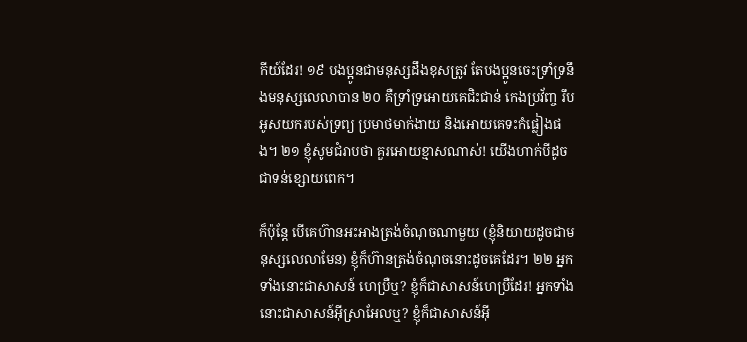កីយ៍ដែរ! ១៩ បងប្អូនជាមនុស្សដឹងខុសត្រូវ តែបងប្អូនចេះទ្រាំទ្រនឹងមនុស្សលេលាបាន ២០ គឺទ្រាំទ្រអោយគេជិះជាន់ កេងប្រវ័ញ្ច រឹបអូសយករបស់ទ្រព្យ ប្រមាថមាក់ងាយ និងអោយគេទះកំផ្លៀងផង។ ២១ ខ្ញុំសូមជំរាបថា គួរអោយខ្មាសណាស់! យើងហាក់បីដូចជាទន់ខ្សោយពេក។

ក៏ប៉ុន្តែ បើគេហ៊ានអះអាងត្រង់ចំណុចណាមួយ (ខ្ញុំនិយាយដូចជាមនុស្សលេលាមែន) ខ្ញុំក៏ហ៊ានត្រង់ចំណុចនោះដូចគេដែរ។ ២២ អ្នកទាំងនោះជាសាសន៍ ហេប្រឺឬ? ខ្ញុំក៏ជាសាសន៍ហេប្រឺដែរ! អ្នកទាំងនោះជាសាសន៍អ៊ីស្រាអែលឬ? ខ្ញុំក៏ជាសាសន៍អ៊ី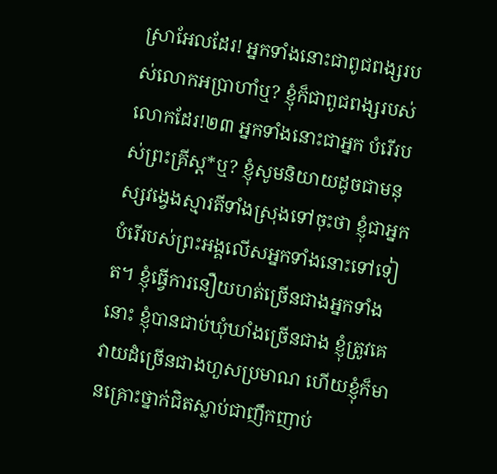ស្រាអែលដែរ! អ្នកទាំងនោះជាពូជពង្សរបស់លោកអប្រាហាំឬ? ខ្ញុំក៏ជាពូជពង្សរបស់លោកដែរ!២៣ អ្នកទាំងនោះជាអ្នក បំរើរបស់ព្រះគ្រីស្ដ*ឬ? ខ្ញុំសូមនិយាយដូចជាមនុស្សវង្វេងស្មារតីទាំងស្រុងទៅចុះថា ខ្ញុំជាអ្នកបំរើរបស់ព្រះអង្គលើសអ្នកទាំងនោះទៅទៀត។ ខ្ញុំធ្វើការនឿយហត់ច្រើនជាងអ្នកទាំងនោះ ខ្ញុំបានជាប់ឃុំឃាំងច្រើនជាង ខ្ញុំត្រូវគេវាយដំច្រើនជាងហួសប្រមាណ ហើយខ្ញុំក៏មានគ្រោះថ្នាក់ជិតស្លាប់ជាញឹកញាប់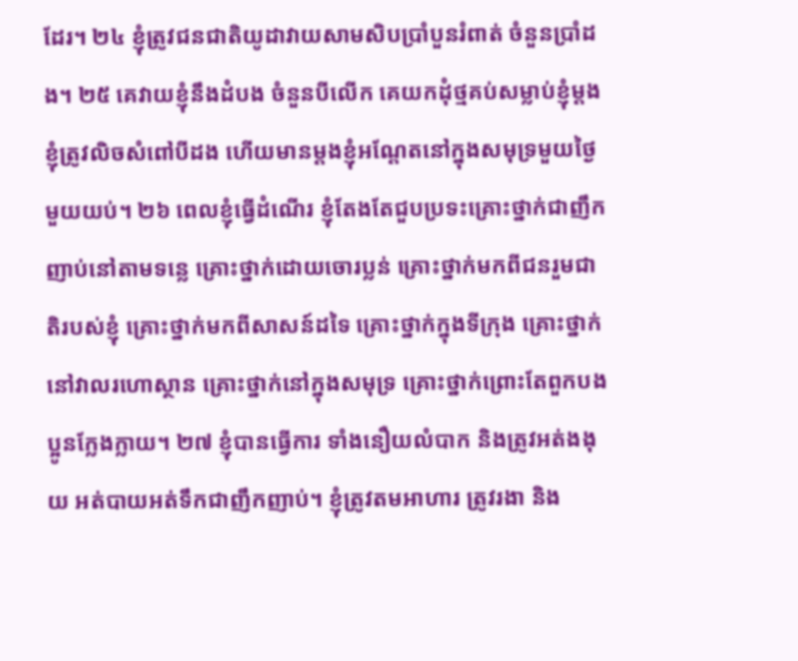ដែរ។ ២៤ ខ្ញុំត្រូវជនជាតិយូដាវាយសាមសិបប្រាំបួនរំពាត់ ចំនួនប្រាំដង។ ២៥ គេវាយខ្ញុំនឹងដំបង ចំនួនបីលើក គេយកដុំថ្មគប់សម្លាប់ខ្ញុំម្ដង ខ្ញុំត្រូវលិចសំពៅបីដង ហើយមានម្ដងខ្ញុំអណ្ដែតនៅក្នុងសមុទ្រមួយថ្ងៃមួយយប់។ ២៦ ពេលខ្ញុំធ្វើដំណើរ ខ្ញុំតែងតែជួបប្រទះគ្រោះថ្នាក់ជាញឹកញាប់នៅតាមទន្លេ គ្រោះថ្នាក់ដោយចោរប្លន់ គ្រោះថ្នាក់មកពីជនរួមជាតិរបស់ខ្ញុំ គ្រោះថ្នាក់មកពីសាសន៍ដទៃ គ្រោះថ្នាក់ក្នុងទីក្រុង គ្រោះថ្នាក់នៅវាលរហោស្ថាន គ្រោះថ្នាក់នៅក្នុងសមុទ្រ គ្រោះថ្នាក់ព្រោះតែពួកបងប្អូនក្លែងក្លាយ។ ២៧ ខ្ញុំបានធ្វើការ ទាំងនឿយលំបាក និងត្រូវអត់ងងុយ អត់បាយអត់ទឹកជាញឹកញាប់។ ខ្ញុំត្រូវតមអាហារ ត្រូវរងា និង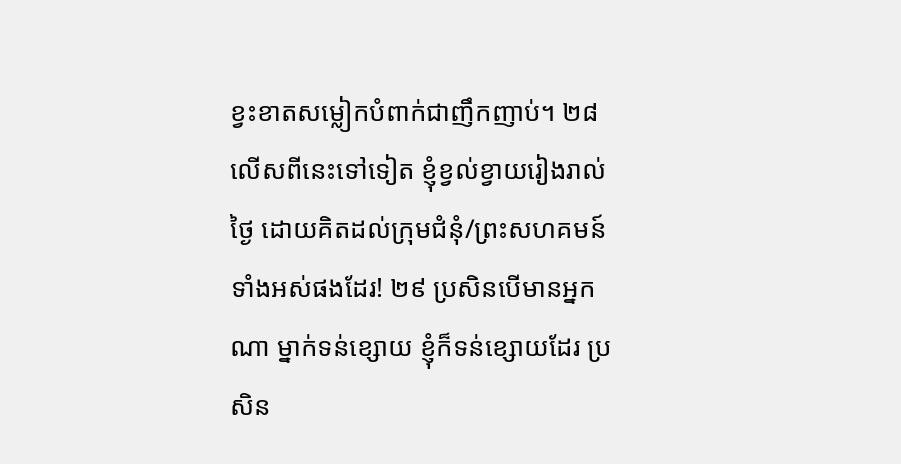ខ្វះខាតសម្លៀកបំពាក់ជាញឹកញាប់។ ២៨ លើសពីនេះទៅទៀត ខ្ញុំខ្វល់ខ្វាយរៀងរាល់ថ្ងៃ ដោយគិតដល់ក្រុមជំនុំ/ព្រះសហគមន៍ទាំងអស់ផងដែរ! ២៩ ប្រសិនបើមានអ្នកណា ម្នាក់ទន់ខ្សោយ ខ្ញុំក៏ទន់ខ្សោយដែរ ប្រសិន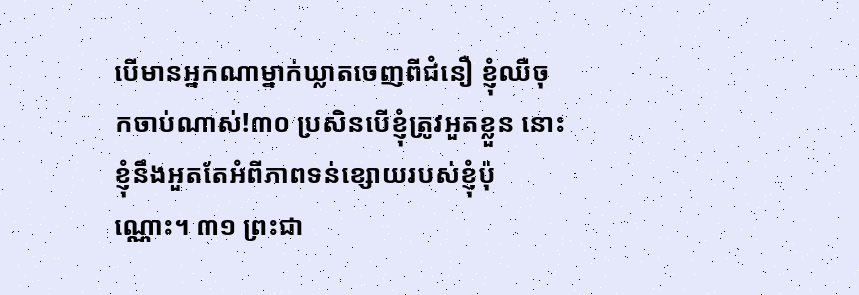បើមានអ្នកណាម្នាក់ឃ្លាតចេញពីជំនឿ ខ្ញុំឈឺចុកចាប់ណាស់!៣០ ប្រសិនបើខ្ញុំត្រូវអួតខ្លួន នោះខ្ញុំនឹងអួតតែអំពីភាពទន់ខ្សោយរបស់ខ្ញុំប៉ុណ្ណោះ។ ៣១ ព្រះជា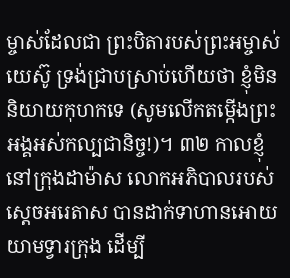ម្ចាស់ដែលជា ព្រះបិតារបស់ព្រះអម្ចាស់យេស៊ូ ទ្រង់ជ្រាបស្រាប់ហើយថា ខ្ញុំមិននិយាយកុហកទេ (សូមលើកតម្កើងព្រះអង្គអស់កល្បជានិច្ច!)។ ៣២ កាលខ្ញុំនៅក្រុងដាម៉ាស លោកអភិបាលរបស់ស្ដេចអរេតាស បានដាក់ទាហានអោយយាមទ្វារក្រុង ដើម្បី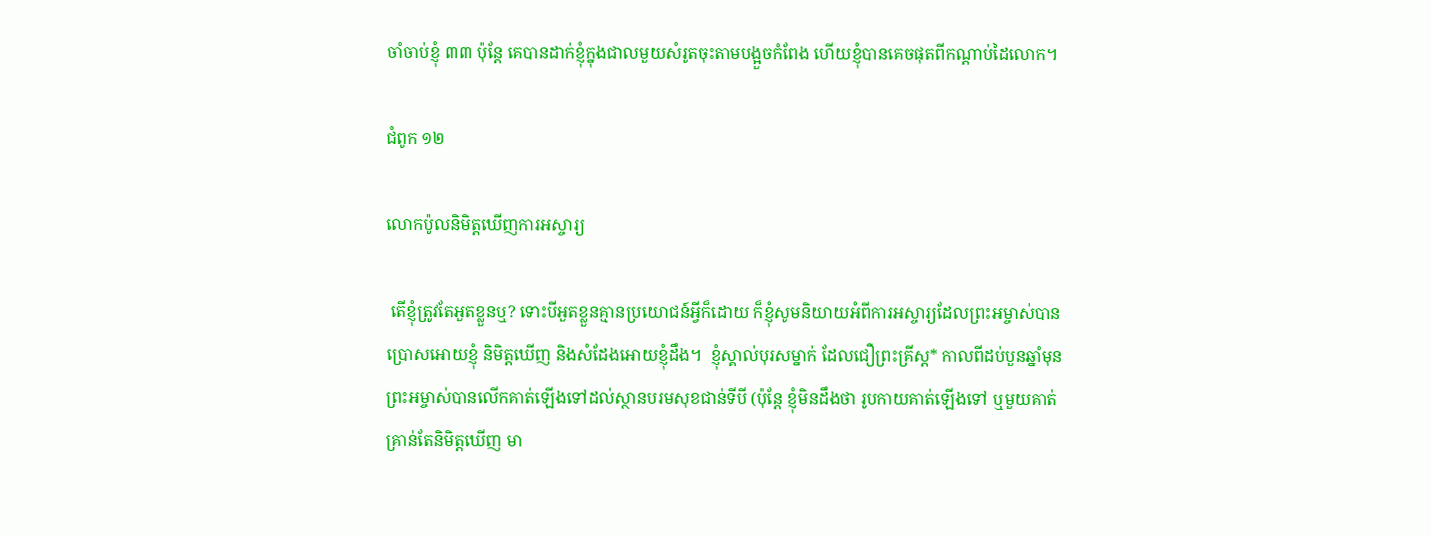ចាំចាប់ខ្ញុំ ៣៣ ប៉ុន្តែ គេបានដាក់ខ្ញុំក្នុងជាលមួយសំរូតចុះតាមបង្អួចកំពែង ហើយខ្ញុំបានគេចផុតពីកណ្ដាប់ដៃលោក។

ជំពូក ១២

លោកប៉ូលនិមិត្តឃើញការអស្ចារ្យ

 តើខ្ញុំត្រូវតែអួតខ្លួនឬ? ទោះបីអួតខ្លួនគ្មានប្រយោជន៍អ្វីក៏ដោយ ក៏ខ្ញុំសូមនិយាយអំពីការអស្ចារ្យដែលព្រះអម្ចាស់បានប្រោសអោយខ្ញុំ និមិត្តឃើញ និងសំដែងអោយខ្ញុំដឹង។  ខ្ញុំស្គាល់បុរសម្នាក់ ដែលជឿព្រះគ្រីស្ដ* កាលពីដប់បួនឆ្នាំមុន ព្រះអម្ចាស់បានលើកគាត់ឡើងទៅដល់ស្ថានបរមសុខជាន់ទីបី (ប៉ុន្តែ ខ្ញុំមិនដឹងថា រូបកាយគាត់ឡើងទៅ ឬមួយគាត់គ្រាន់តែនិមិត្តឃើញ មា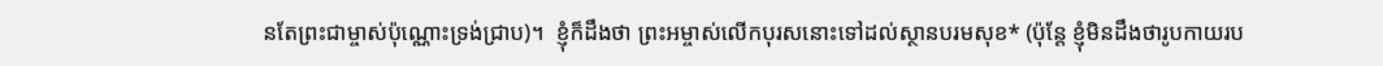នតែព្រះជាម្ចាស់ប៉ុណ្ណោះទ្រង់ជ្រាប)។  ខ្ញុំក៏ដឹងថា ព្រះអម្ចាស់លើកបុរសនោះទៅដល់ស្ថានបរមសុខ* (ប៉ុន្តែ ខ្ញុំមិនដឹងថារូបកាយរប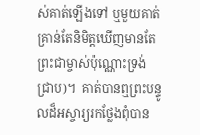ស់គាត់ឡើងទៅ ឬមួយគាត់គ្រាន់តែនិមិត្តឃើញមានតែព្រះជាម្ចាស់ប៉ុណ្ណោះទ្រង់ ជ្រាប)។  គាត់បានឮព្រះបន្ទូលដ៏អស្ចារ្យរកថ្លែងពុំបាន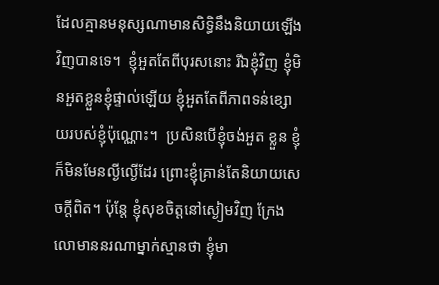ដែលគ្មានមនុស្សណាមានសិទ្ធិនឹងនិយាយឡើងវិញបានទេ។  ខ្ញុំអួតតែពីបុរសនោះ រីឯខ្ញុំវិញ ខ្ញុំមិនអួតខ្លួនខ្ញុំផ្ទាល់ឡើយ ខ្ញុំអួតតែពីភាពទន់ខ្សោយរបស់ខ្ញុំប៉ុណ្ណោះ។  ប្រសិនបើខ្ញុំចង់អួត ខ្លួន ខ្ញុំក៏មិនមែនល្ងីល្ងើដែរ ព្រោះខ្ញុំគ្រាន់តែនិយាយសេចក្ដីពិត។ ប៉ុន្តែ ខ្ញុំសុខចិត្តនៅស្ងៀមវិញ ក្រែងលោមាននរណាម្នាក់ស្មានថា ខ្ញុំមា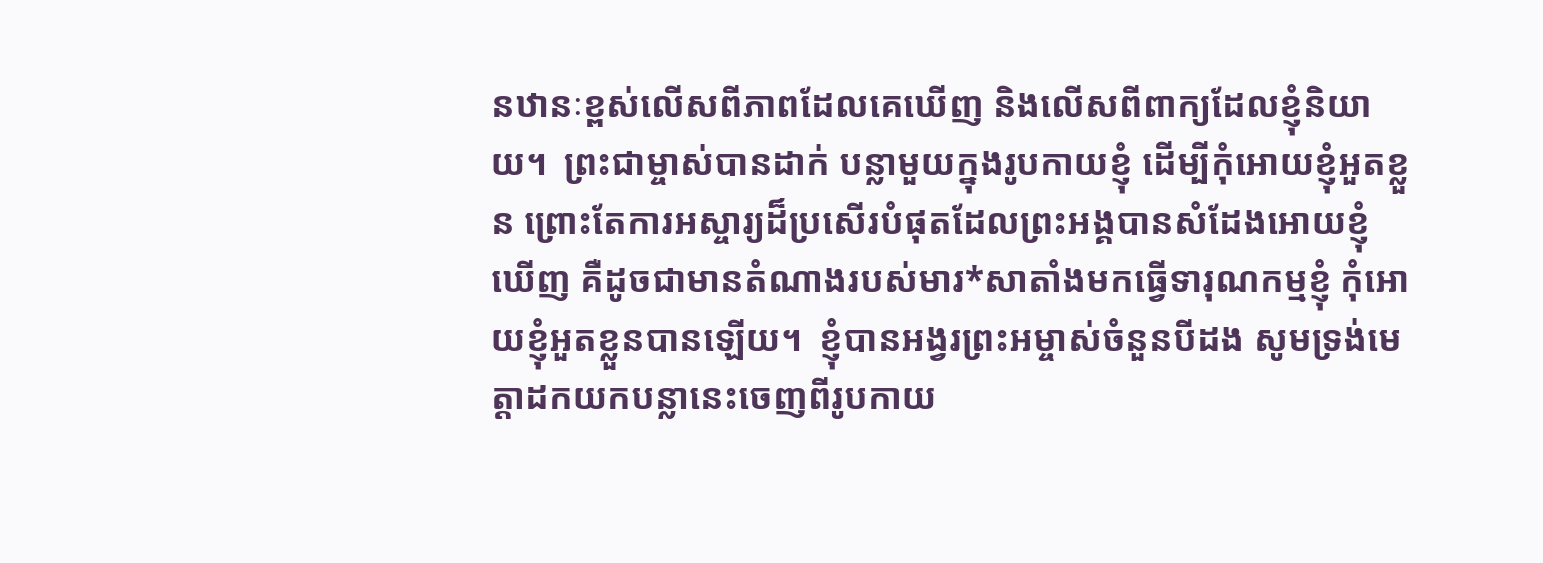នឋានៈខ្ពស់លើសពីភាពដែលគេឃើញ និងលើសពីពាក្យដែលខ្ញុំនិយាយ។  ព្រះជាម្ចាស់បានដាក់ បន្លាមួយក្នុងរូបកាយខ្ញុំ ដើម្បីកុំអោយខ្ញុំអួតខ្លួន ព្រោះតែការអស្ចារ្យដ៏ប្រសើរបំផុតដែលព្រះអង្គបានសំដែងអោយខ្ញុំ ឃើញ គឺដូចជាមានតំណាងរបស់មារ*សាតាំងមកធ្វើទារុណកម្មខ្ញុំ កុំអោយខ្ញុំអួតខ្លួនបានឡើយ។  ខ្ញុំបានអង្វរព្រះអម្ចាស់ចំនួនបីដង សូមទ្រង់មេត្តាដកយកបន្លានេះចេញពីរូបកាយ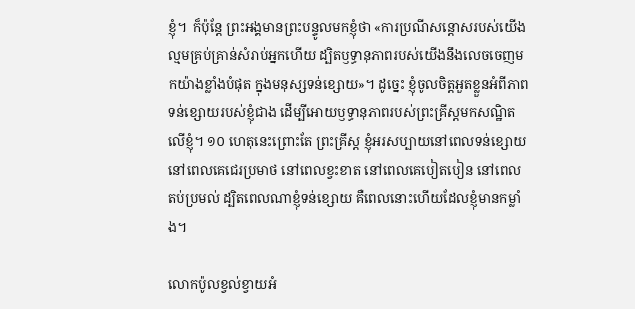ខ្ញុំ។  ក៏ប៉ុន្តែ ព្រះអង្គមានព្រះបន្ទូលមកខ្ញុំថា «ការប្រណីសន្ដោសរបស់យើងល្មមគ្រប់គ្រាន់សំរាប់អ្នកហើយ ដ្បិតឫទ្ធានុភាពរបស់យើងនឹងលេចចេញមកយ៉ាងខ្លាំងបំផុត ក្នុងមនុស្សទន់ខ្សោយ»។ ដូច្នេះ ខ្ញុំចូលចិត្តអួតខ្លួនអំពីភាពទន់ខ្សោយរបស់ខ្ញុំជាង ដើម្បីអោយឫទ្ធានុភាពរបស់ព្រះគ្រីស្ដមកសណ្ឋិតលើខ្ញុំ។ ១០ ហេតុនេះព្រោះតែ ព្រះគ្រីស្ដ ខ្ញុំអរសប្បាយនៅពេលទន់ខ្សោយ នៅពេលគេជេរប្រមាថ នៅពេលខ្វះខាត នៅពេលគេបៀតបៀន នៅពេលតប់ប្រមល់ ដ្បិតពេលណាខ្ញុំទន់ខ្សោយ គឺពេលនោះហើយដែលខ្ញុំមានកម្លាំង។

លោកប៉ូលខ្វល់ខ្វាយអំ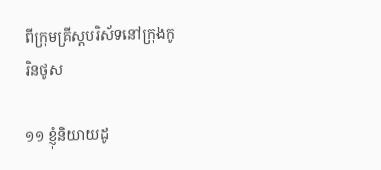ពីក្រុមគ្រីស្ដបរិស័ទនៅក្រុងកូរិនថូស

១១ ខ្ញុំនិយាយដូ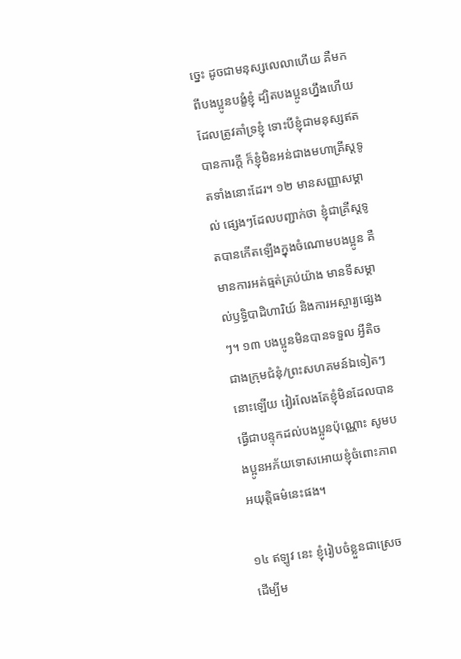ច្នេះ ដូចជាមនុស្សលេលាហើយ គឺមកពីបងប្អូនបង្ខំខ្ញុំ ដ្បិតបងប្អូនហ្នឹងហើយដែលត្រូវគាំទ្រខ្ញុំ ទោះបីខ្ញុំជាមនុស្សឥតបានការក្ដី ក៏ខ្ញុំមិនអន់ជាងមហាគ្រីស្ដទូតទាំងនោះដែរ។ ១២ មានសញ្ញាសម្គាល់ ផ្សេងៗដែលបញ្ជាក់ថា ខ្ញុំជាគ្រីស្ដទូតបានកើតឡើងក្នុងចំណោមបងប្អូន គឺមានការអត់ធ្មត់គ្រប់យ៉ាង មានទីសម្គាល់ឫទ្ធិបាដិហារិយ៍ និងការអស្ចារ្យផ្សេងៗ។ ១៣ បងប្អូនមិនបានទទួល អ្វីតិចជាងក្រុមជំនុំ/ព្រះសហគមន៍ឯទៀតៗនោះឡើយ វៀរលែងតែខ្ញុំមិនដែលបានធ្វើជាបន្ទុកដល់បងប្អូនប៉ុណ្ណោះ សូមបងប្អូនអភ័យទោសអោយខ្ញុំចំពោះភាពអយុត្ដិធម៌នេះផង។

១៤ ឥឡូវ នេះ ខ្ញុំរៀបចំខ្លួនជាស្រេច ដើម្បីម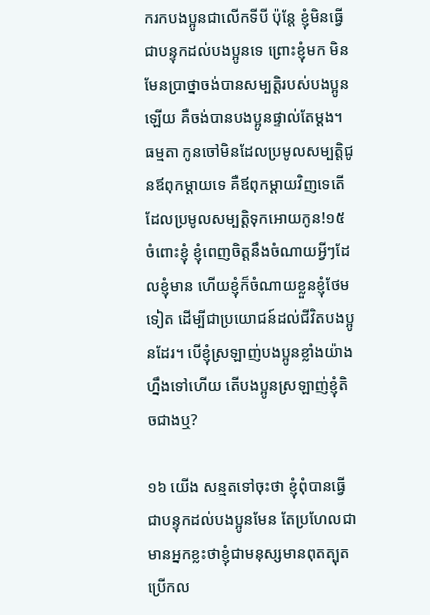ករកបងប្អូនជាលើកទីបី ប៉ុន្តែ ខ្ញុំមិនធ្វើជាបន្ទុកដល់បងប្អូនទេ ព្រោះខ្ញុំមក មិនមែនប្រាថ្នាចង់បានសម្បត្តិរបស់បងប្អូនឡើយ គឺចង់បានបងប្អូនផ្ទាល់តែម្ដង។ ធម្មតា កូនចៅមិនដែលប្រមូលសម្បត្តិជូនឪពុកម្ដាយទេ គឺឪពុកម្ដាយវិញទេតើ ដែលប្រមូលសម្បត្តិទុកអោយកូន!១៥ ចំពោះខ្ញុំ ខ្ញុំពេញចិត្តនឹងចំណាយអ្វីៗដែលខ្ញុំមាន ហើយខ្ញុំក៏ចំណាយខ្លួនខ្ញុំថែមទៀត ដើម្បីជាប្រយោជន៍ដល់ជីវិតបងប្អូនដែរ។ បើខ្ញុំស្រឡាញ់បងប្អូនខ្លាំងយ៉ាងហ្នឹងទៅហើយ តើបងប្អូនស្រឡាញ់ខ្ញុំតិចជាងឬ?

១៦ យើង សន្មតទៅចុះថា ខ្ញុំពុំបានធ្វើជាបន្ទុកដល់បងប្អូនមែន តែប្រហែលជាមានអ្នកខ្លះថាខ្ញុំជាមនុស្សមានពុតត្បុត ប្រើកល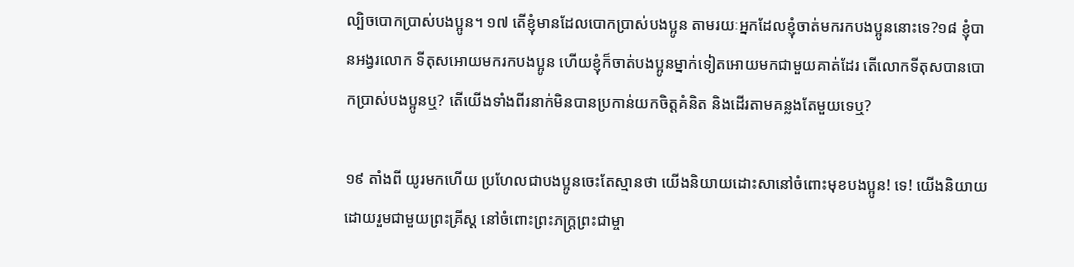ល្បិចបោកប្រាស់បងប្អូន។ ១៧ តើខ្ញុំមានដែលបោកប្រាស់បងប្អូន តាមរយៈអ្នកដែលខ្ញុំចាត់មករកបងប្អូននោះទេ?១៨ ខ្ញុំបានអង្វរលោក ទីតុសអោយមករកបងប្អូន ហើយខ្ញុំក៏ចាត់បងប្អូនម្នាក់ទៀតអោយមកជាមួយគាត់ដែរ តើលោកទីតុសបានបោកប្រាស់បងប្អូនឬ? តើយើងទាំងពីរនាក់មិនបានប្រកាន់យកចិត្តគំនិត និងដើរតាមគន្លងតែមួយទេឬ?

១៩ តាំងពី យូរមកហើយ ប្រហែលជាបងប្អូនចេះតែស្មានថា យើងនិយាយដោះសានៅចំពោះមុខបងប្អូន! ទេ! យើងនិយាយដោយរួមជាមួយព្រះគ្រីស្ដ នៅចំពោះព្រះភក្ត្រព្រះជាម្ចា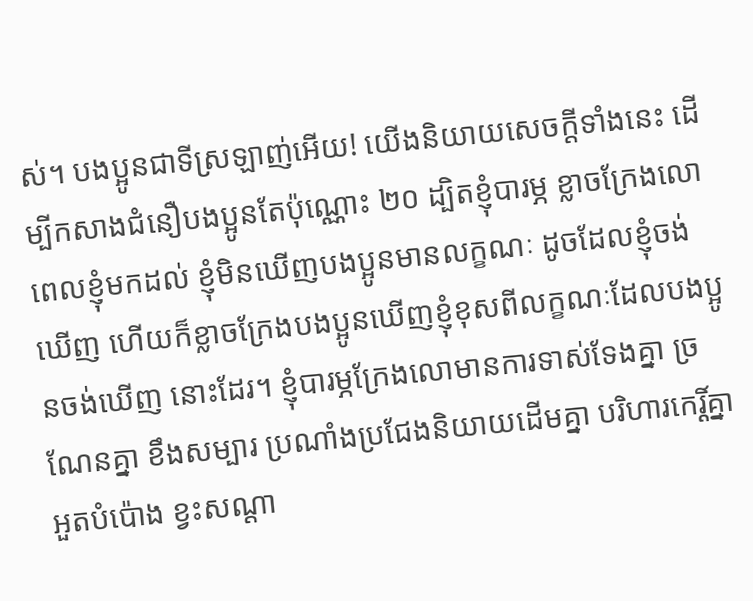ស់។ បងប្អូនជាទីស្រឡាញ់អើយ! យើងនិយាយសេចក្ដីទាំងនេះ ដើម្បីកសាងជំនឿបងប្អូនតែប៉ុណ្ណោះ ២០ ដ្បិតខ្ញុំបារម្ភ ខ្លាចក្រែងលោពេលខ្ញុំមកដល់ ខ្ញុំមិនឃើញបងប្អូនមានលក្ខណៈ ដូចដែលខ្ញុំចង់ឃើញ ហើយក៏ខ្លាចក្រែងបងប្អូនឃើញខ្ញុំខុសពីលក្ខណៈដែលបងប្អូនចង់ឃើញ នោះដែរ។ ខ្ញុំបារម្ភក្រែងលោមានការទាស់ទែងគ្នា ច្រណែនគ្នា ខឹងសម្បារ ប្រណាំងប្រជែងនិយាយដើមគ្នា បរិហារកេរ្តិ៍គ្នា អួតបំប៉ោង ខ្វះសណ្ដា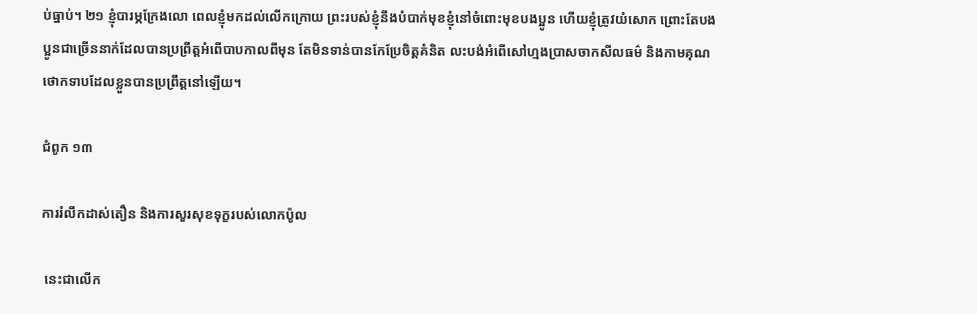ប់ធ្នាប់។ ២១ ខ្ញុំបារម្ភក្រែងលោ ពេលខ្ញុំមកដល់លើកក្រោយ ព្រះរបស់ខ្ញុំនឹងបំបាក់មុខខ្ញុំនៅចំពោះមុខបងប្អូន ហើយខ្ញុំត្រូវយំសោក ព្រោះតែបងប្អូនជាច្រើននាក់ដែលបានប្រព្រឹត្តអំពើបាបកាលពីមុន តែមិនទាន់បានកែប្រែចិត្តគំនិត លះបង់អំពើសៅហ្មងប្រាសចាកសីលធម៌ និងកាមគុណថោកទាបដែលខ្លួនបានប្រព្រឹត្តនៅឡើយ។

ជំពូក ១៣

ការរំលឹកដាស់តឿន និងការសួរសុខទុក្ខរបស់លោកប៉ូល

 នេះជាលើក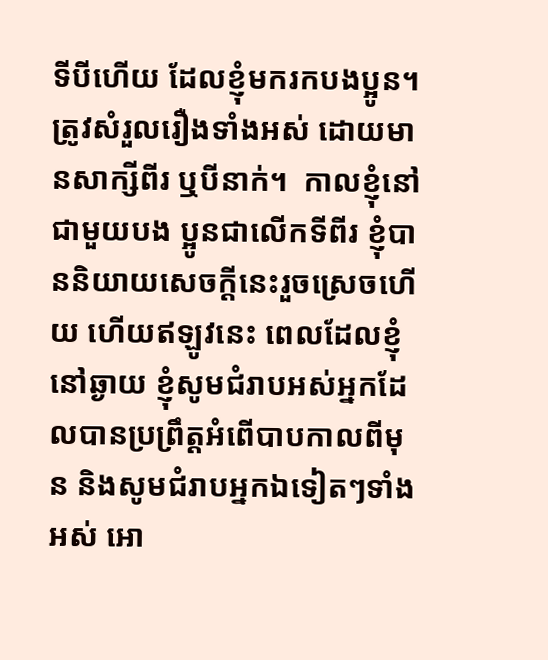ទីបីហើយ ដែលខ្ញុំមករកបងប្អូន។ ត្រូវសំរួលរឿងទាំងអស់ ដោយមានសាក្សីពីរ ឬបីនាក់។  កាលខ្ញុំនៅជាមួយបង ប្អូនជាលើកទីពីរ ខ្ញុំបាននិយាយសេចក្ដីនេះរួចស្រេចហើយ ហើយឥឡូវនេះ ពេលដែលខ្ញុំនៅឆ្ងាយ ខ្ញុំសូមជំរាបអស់អ្នកដែលបានប្រព្រឹត្តអំពើបាបកាលពីមុន និងសូមជំរាបអ្នកឯទៀតៗទាំងអស់ អោ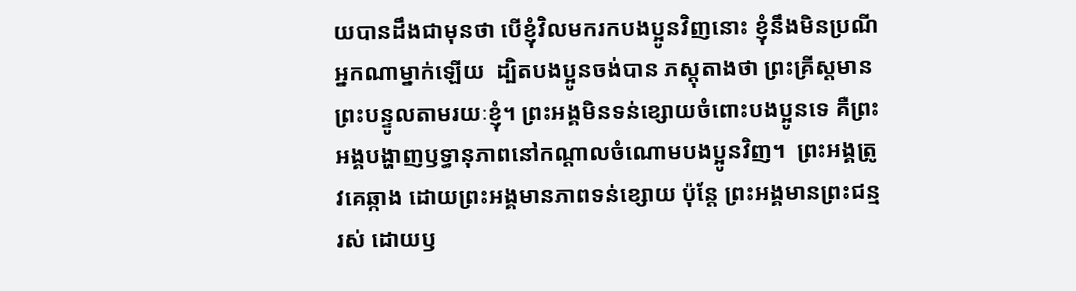យបានដឹងជាមុនថា បើខ្ញុំវិលមករកបងប្អូនវិញនោះ ខ្ញុំនឹងមិនប្រណីអ្នកណាម្នាក់ឡើយ  ដ្បិតបងប្អូនចង់បាន ភស្ដុតាងថា ព្រះគ្រីស្ដមានព្រះបន្ទូលតាមរយៈខ្ញុំ។ ព្រះអង្គមិនទន់ខ្សោយចំពោះបងប្អូនទេ គឺព្រះអង្គបង្ហាញឫទ្ធានុភាពនៅកណ្ដាលចំណោមបងប្អូនវិញ។  ព្រះអង្គត្រូវគេឆ្កាង ដោយព្រះអង្គមានភាពទន់ខ្សោយ ប៉ុន្តែ ព្រះអង្គមានព្រះជន្មរស់ ដោយឫ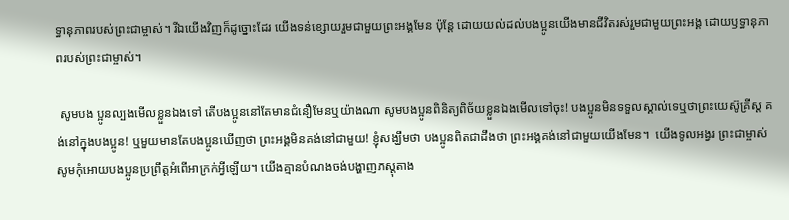ទ្ធានុភាពរបស់ព្រះជាម្ចាស់។ រីឯយើងវិញក៏ដូច្នោះដែរ យើងទន់ខ្សោយរួមជាមួយព្រះអង្គមែន ប៉ុន្តែ ដោយយល់ដល់បងប្អូនយើងមានជីវិតរស់រួមជាមួយព្រះអង្គ ដោយឫទ្ធានុភាពរបស់ព្រះជាម្ចាស់។

 សូមបង ប្អូនល្បងមើលខ្លួនឯងទៅ តើបងប្អូននៅតែមានជំនឿមែនឬយ៉ាងណា សូមបងប្អូនពិនិត្យពិច័យខ្លួនឯងមើលទៅចុះ! បងប្អូនមិនទទួលស្គាល់ទេឬថាព្រះយេស៊ូគ្រីស្ដ គង់នៅក្នុងបងប្អូន! ឬមួយមានតែបងប្អូនឃើញថា ព្រះអង្គមិនគង់នៅជាមួយ! ខ្ញុំសង្ឃឹមថា បងប្អូនពិតជាដឹងថា ព្រះអង្គគង់នៅជាមួយយើងមែន។  យើងទូលអង្វរ ព្រះជាម្ចាស់ សូមកុំអោយបងប្អូនប្រព្រឹត្តអំពើអាក្រក់អ្វីឡើយ។ យើងគ្មានបំណងចង់បង្ហាញភស្ដុតាង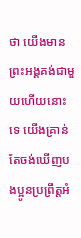ថា យើងមានព្រះអង្គគង់ជាមួយហើយនោះទេ យើងគ្រាន់តែចង់ឃើញបងប្អូនប្រព្រឹត្តអំ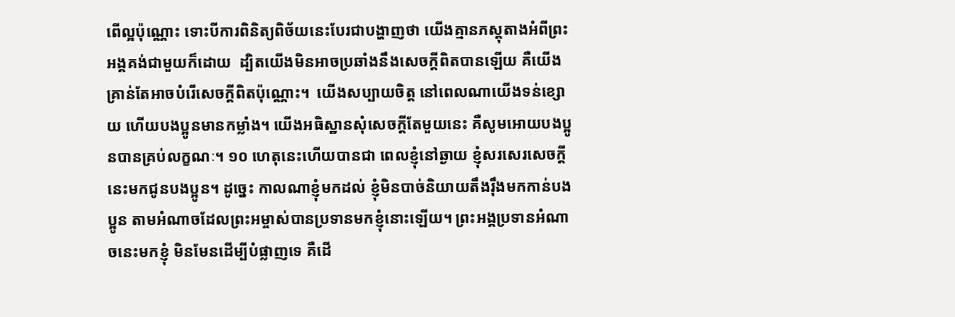ពើល្អប៉ុណ្ណោះ ទោះបីការពិនិត្យពិច័យនេះបែរជាបង្ហាញថា យើងគ្មានភស្ដុតាងអំពីព្រះអង្គគង់ជាមួយក៏ដោយ  ដ្បិតយើងមិនអាចប្រឆាំងនឹងសេចក្ដីពិតបានឡើយ គឺយើងគ្រាន់តែអាចបំរើសេចក្ដីពិតប៉ុណ្ណោះ។  យើងសប្បាយចិត្ត នៅពេលណាយើងទន់ខ្សោយ ហើយបងប្អូនមានកម្លាំង។ យើងអធិស្ឋានសុំសេចក្ដីតែមួយនេះ គឺសូមអោយបងប្អូនបានគ្រប់លក្ខណៈ។ ១០ ហេតុនេះហើយបានជា ពេលខ្ញុំនៅឆ្ងាយ ខ្ញុំសរសេរសេចក្ដីនេះមកជូនបងប្អូន។ ដូច្នេះ កាលណាខ្ញុំមកដល់ ខ្ញុំមិនបាច់និយាយតឹងរ៉ឹងមកកាន់បងប្អូន តាមអំណាចដែលព្រះអម្ចាស់បានប្រទានមកខ្ញុំនោះឡើយ។ ព្រះអង្គប្រទានអំណាចនេះមកខ្ញុំ មិនមែនដើម្បីបំផ្លាញទេ គឺដើ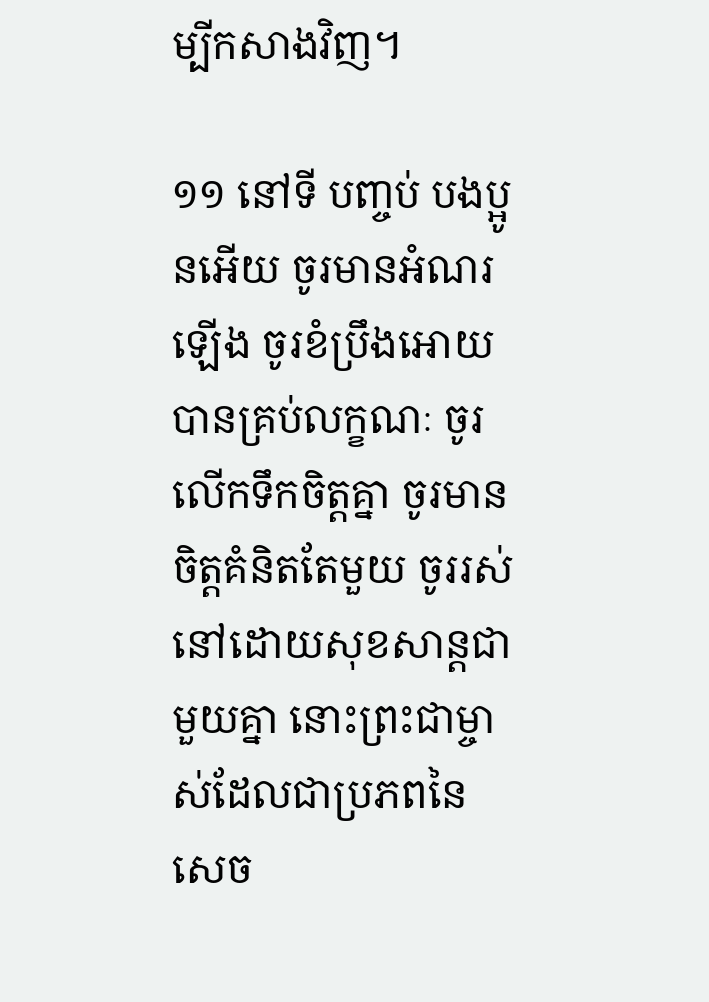ម្បីកសាងវិញ។

១១ នៅទី បញ្ចប់ បងប្អូនអើយ ចូរមានអំណរឡើង ចូរខំប្រឹងអោយបានគ្រប់លក្ខណៈ ចូរលើកទឹកចិត្តគ្នា ចូរមានចិត្តគំនិតតែមួយ ចូររស់នៅដោយសុខសាន្តជាមួយគ្នា នោះព្រះជាម្ចាស់ដែលជាប្រភពនៃសេច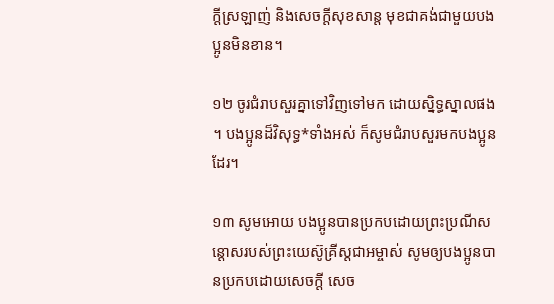ក្ដីស្រឡាញ់ និងសេចក្ដីសុខសាន្ត មុខជាគង់ជាមួយបងប្អូនមិនខាន។

១២ ចូរជំរាបសួរគ្នាទៅវិញទៅមក ដោយស្និទ្ធស្នាលផង។ បងប្អូនដ៏វិសុទ្ធ*ទាំងអស់ ក៏សូមជំរាបសួរមកបងប្អូនដែរ។

១៣ សូមអោយ បងប្អូនបានប្រកបដោយព្រះប្រណីសន្ដោសរបស់ព្រះយេស៊ូគ្រីស្ដជាអម្ចាស់ សូមឲ្យបងប្អូនបានប្រកបដោយសេចក្ដី សេច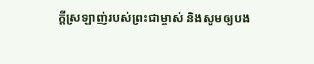ក្ដីស្រឡាញ់របស់ព្រះជាម្ចាស់ និងសូមឲ្យបង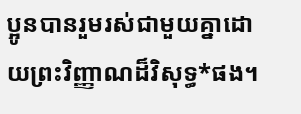ប្អូនបានរួមរស់ជាមួយគ្នាដោយព្រះវិញ្ញាណដ៏វិសុទ្ធ*ផង។